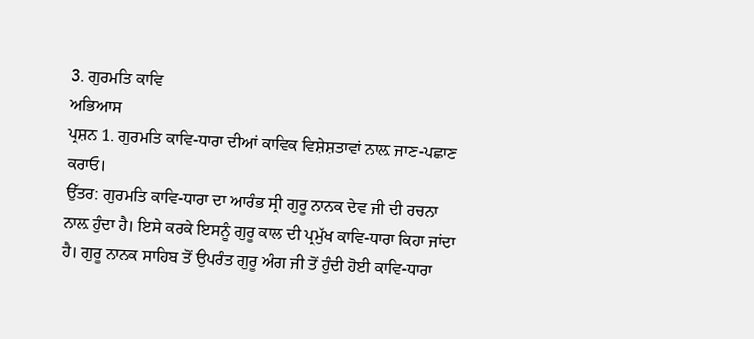3. ਗੁਰਮਤਿ ਕਾਵਿ
ਅਭਿਆਸ
ਪ੍ਰਸ਼ਨ 1. ਗੁਰਮਤਿ ਕਾਵਿ-ਧਾਰਾ ਦੀਆਂ ਕਾਵਿਕ ਵਿਸ਼ੇਸ਼ਤਾਵਾਂ ਨਾਲ਼ ਜਾਣ-ਪਛਾਣ ਕਰਾਓ।
ਉੱਤਰ: ਗੁਰਮਤਿ ਕਾਵਿ-ਧਾਰਾ ਦਾ ਆਰੰਭ ਸ੍ਰੀ ਗੁਰੂ ਨਾਨਕ ਦੇਵ ਜੀ ਦੀ ਰਚਨਾ ਨਾਲ਼ ਹੁੰਦਾ ਹੈ। ਇਸੇ ਕਰਕੇ ਇਸਨੂੰ ਗੁਰੂ ਕਾਲ ਦੀ ਪ੍ਰਮੁੱਖ ਕਾਵਿ-ਧਾਰਾ ਕਿਹਾ ਜਾਂਦਾ ਹੈ। ਗੁਰੂ ਨਾਨਕ ਸਾਹਿਬ ਤੋਂ ਉਪਰੰਤ ਗੁਰੂ ਅੰਗ ਜੀ ਤੋਂ ਹੁੰਦੀ ਹੋਈ ਕਾਵਿ-ਧਾਰਾ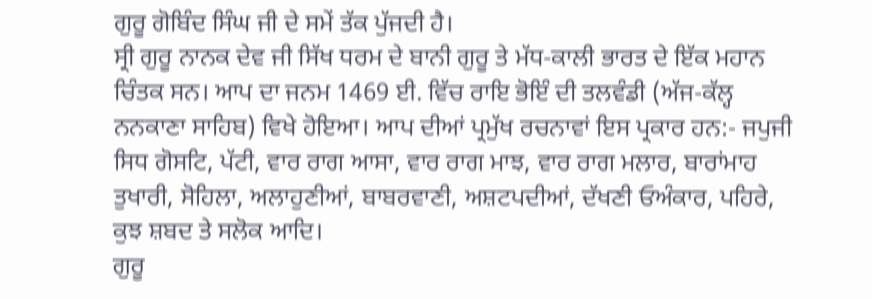ਗੁਰੂ ਗੋਬਿੰਦ ਸਿੰਘ ਜੀ ਦੇ ਸਮੇਂ ਤੱਕ ਪੁੱਜਦੀ ਹੈ।
ਸ੍ਰੀ ਗੁਰੂ ਨਾਨਕ ਦੇਵ ਜੀ ਸਿੱਖ ਧਰਮ ਦੇ ਬਾਨੀ ਗੁਰੂ ਤੇ ਮੱਧ-ਕਾਲੀ ਭਾਰਤ ਦੇ ਇੱਕ ਮਹਾਨ ਚਿੰਤਕ ਸਨ। ਆਪ ਦਾ ਜਨਮ 1469 ਈ. ਵਿੱਚ ਰਾਇ ਭੋਇੰ ਦੀ ਤਲਵੰਡੀ (ਅੱਜ-ਕੱਲ੍ਹ ਨਨਕਾਣਾ ਸਾਹਿਬ) ਵਿਖੇ ਹੋਇਆ। ਆਪ ਦੀਆਂ ਪ੍ਰਮੁੱਖ ਰਚਨਾਵਾਂ ਇਸ ਪ੍ਰਕਾਰ ਹਨ:- ਜਪੁਜੀ ਸਿਧ ਗੋਸਟਿ, ਪੱਟੀ, ਵਾਰ ਰਾਗ ਆਸਾ, ਵਾਰ ਰਾਗ ਮਾਝ, ਵਾਰ ਰਾਗ ਮਲਾਰ, ਬਾਰਾਂਮਾਹ ਤੁਖਾਰੀ, ਸੋਹਿਲਾ, ਅਲਾਹੁਣੀਆਂ, ਬਾਬਰਵਾਣੀ, ਅਸ਼ਟਪਦੀਆਂ, ਦੱਖਣੀ ਓਅੰਕਾਰ, ਪਹਿਰੇ, ਕੁਝ ਸ਼ਬਦ ਤੇ ਸਲੋਕ ਆਦਿ।
ਗੁਰੂ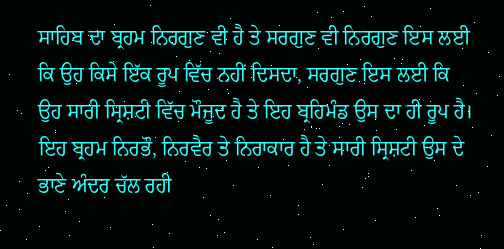ਸਾਹਿਬ ਦਾ ਬ੍ਰਹਮ ਨਿਰਗੁਣ ਵੀ ਹੈ ਤੇ ਸਰਗੁਣ ਵੀ ਨਿਰਗੁਣ ਇਸ ਲਈ ਕਿ ਉਹ ਕਿਸੇ ਇੱਕ ਰੂਪ ਵਿੱਚ ਨਹੀਂ ਦਿਸਦਾ, ਸਰਗੁਣ ਇਸ ਲਈ ਕਿ ਉਹ ਸਾਰੀ ਸ੍ਰਿਸ਼ਟੀ ਵਿੱਚ ਮੌਜੂਦ ਹੈ ਤੇ ਇਹ ਬ੍ਰਹਿਮੰਡ ਉਸ ਦਾ ਹੀ ਰੂਪ ਹੈ। ਇਹ ਬ੍ਰਹਮ ਨਿਰਭੌ, ਨਿਰਵੈਰ ਤੇ ਨਿਰਾਕਾਰ ਹੈ ਤੇ ਸਾਰੀ ਸ੍ਰਿਸ਼ਟੀ ਉਸ ਦੇ ਭਾਣੇ ਅੰਦਰ ਚੱਲ ਰਹੀ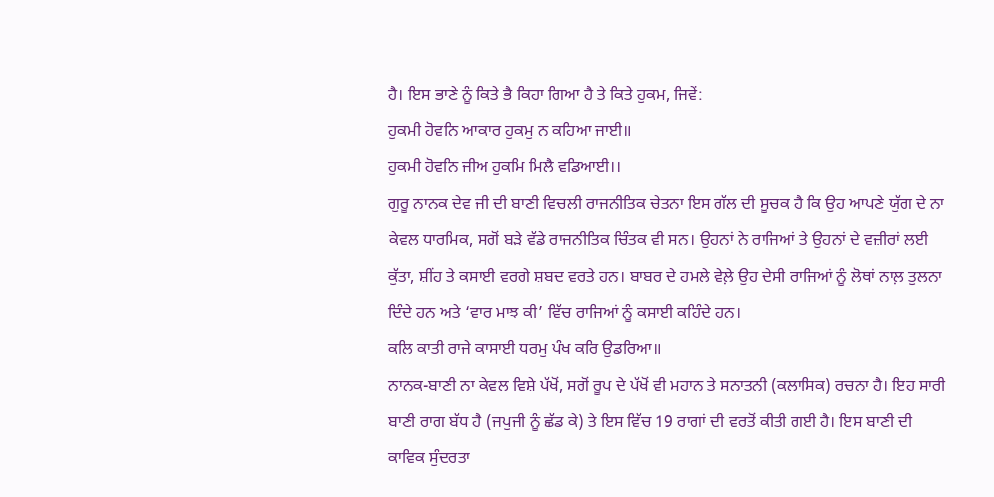ਹੈ। ਇਸ ਭਾਣੇ ਨੂੰ ਕਿਤੇ ਭੈ ਕਿਹਾ ਗਿਆ ਹੈ ਤੇ ਕਿਤੇ ਹੁਕਮ, ਜਿਵੇਂ:
ਹੁਕਮੀ ਹੋਵਨਿ ਆਕਾਰ ਹੁਕਮੁ ਨ ਕਹਿਆ ਜਾਈ॥
ਹੁਕਮੀ ਹੋਵਨਿ ਜੀਅ ਹੁਕਮਿ ਮਿਲੈ ਵਡਿਆਈ।।
ਗੁਰੂ ਨਾਨਕ ਦੇਵ ਜੀ ਦੀ ਬਾਣੀ ਵਿਚਲੀ ਰਾਜਨੀਤਿਕ ਚੇਤਨਾ ਇਸ ਗੱਲ ਦੀ ਸੂਚਕ ਹੈ ਕਿ ਉਹ ਆਪਣੇ ਯੁੱਗ ਦੇ ਨਾ ਕੇਵਲ ਧਾਰਮਿਕ, ਸਗੋਂ ਬੜੇ ਵੱਡੇ ਰਾਜਨੀਤਿਕ ਚਿੰਤਕ ਵੀ ਸਨ। ਉਹਨਾਂ ਨੇ ਰਾਜਿਆਂ ਤੇ ਉਹਨਾਂ ਦੇ ਵਜ਼ੀਰਾਂ ਲਈ ਕੁੱਤਾ, ਸ਼ੀਂਹ ਤੇ ਕਸਾਈ ਵਰਗੇ ਸ਼ਬਦ ਵਰਤੇ ਹਨ। ਬਾਬਰ ਦੇ ਹਮਲੇ ਵੇਲ਼ੇ ਉਹ ਦੇਸੀ ਰਾਜਿਆਂ ਨੂੰ ਲੋਥਾਂ ਨਾਲ਼ ਤੁਲਨਾ ਦਿੰਦੇ ਹਨ ਅਤੇ ‘ਵਾਰ ਮਾਝ ਕੀ’ ਵਿੱਚ ਰਾਜਿਆਂ ਨੂੰ ਕਸਾਈ ਕਹਿੰਦੇ ਹਨ।
ਕਲਿ ਕਾਤੀ ਰਾਜੇ ਕਾਸਾਈ ਧਰਮੁ ਪੰਖ ਕਰਿ ਉਡਰਿਆ॥
ਨਾਨਕ-ਬਾਣੀ ਨਾ ਕੇਵਲ ਵਿਸ਼ੇ ਪੱਖੋਂ, ਸਗੋਂ ਰੂਪ ਦੇ ਪੱਖੋਂ ਵੀ ਮਹਾਨ ਤੇ ਸਨਾਤਨੀ (ਕਲਾਸਿਕ) ਰਚਨਾ ਹੈ। ਇਹ ਸਾਰੀ ਬਾਣੀ ਰਾਗ ਬੱਧ ਹੈ (ਜਪੁਜੀ ਨੂੰ ਛੱਡ ਕੇ) ਤੇ ਇਸ ਵਿੱਚ 19 ਰਾਗਾਂ ਦੀ ਵਰਤੋਂ ਕੀਤੀ ਗਈ ਹੈ। ਇਸ ਬਾਣੀ ਦੀ ਕਾਵਿਕ ਸੁੰਦਰਤਾ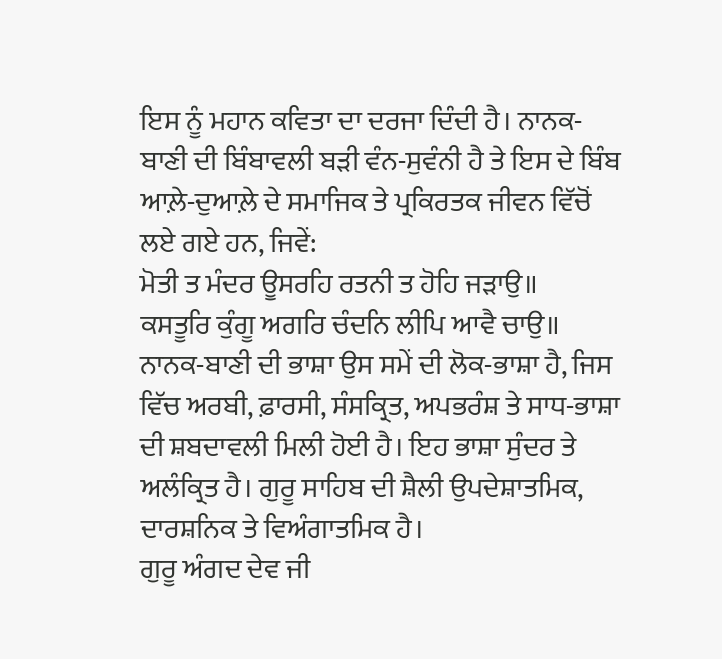ਇਸ ਨੂੰ ਮਹਾਨ ਕਵਿਤਾ ਦਾ ਦਰਜਾ ਦਿੰਦੀ ਹੈ। ਨਾਨਕ-ਬਾਣੀ ਦੀ ਬਿੰਬਾਵਲੀ ਬੜੀ ਵੰਨ-ਸੁਵੰਨੀ ਹੈ ਤੇ ਇਸ ਦੇ ਬਿੰਬ ਆਲ਼ੇ-ਦੁਆਲ਼ੇ ਦੇ ਸਮਾਜਿਕ ਤੇ ਪ੍ਰਕਿਰਤਕ ਜੀਵਨ ਵਿੱਚੋਂ ਲਏ ਗਏ ਹਨ, ਜਿਵੇਂ:
ਮੋਤੀ ਤ ਮੰਦਰ ਊਸਰਹਿ ਰਤਨੀ ਤ ਹੋਹਿ ਜੜਾਉ॥
ਕਸਤੂਰਿ ਕੁੰਗੂ ਅਗਰਿ ਚੰਦਨਿ ਲੀਪਿ ਆਵੈ ਚਾਉ॥
ਨਾਨਕ-ਬਾਣੀ ਦੀ ਭਾਸ਼ਾ ਉਸ ਸਮੇਂ ਦੀ ਲੋਕ-ਭਾਸ਼ਾ ਹੈ, ਜਿਸ ਵਿੱਚ ਅਰਬੀ, ਫ਼ਾਰਸੀ, ਸੰਸਕ੍ਰਿਤ, ਅਪਭਰੰਸ਼ ਤੇ ਸਾਧ-ਭਾਸ਼ਾ ਦੀ ਸ਼ਬਦਾਵਲੀ ਮਿਲੀ ਹੋਈ ਹੈ। ਇਹ ਭਾਸ਼ਾ ਸੁੰਦਰ ਤੇ ਅਲੰਕ੍ਰਿਤ ਹੈ। ਗੁਰੂ ਸਾਹਿਬ ਦੀ ਸ਼ੈਲੀ ਉਪਦੇਸ਼ਾਤਮਿਕ, ਦਾਰਸ਼ਨਿਕ ਤੇ ਵਿਅੰਗਾਤਮਿਕ ਹੈ।
ਗੁਰੂ ਅੰਗਦ ਦੇਵ ਜੀ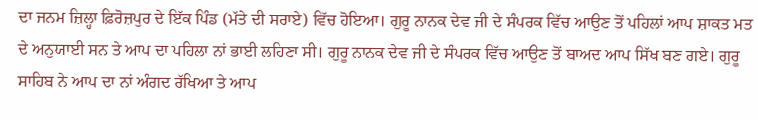ਦਾ ਜਨਮ ਜ਼ਿਲ੍ਹਾ ਫ਼ਿਰੋਜ਼ਪੁਰ ਦੇ ਇੱਕ ਪਿੰਡ (ਮੱਤੇ ਦੀ ਸਰਾਏ) ਵਿੱਚ ਹੋਇਆ। ਗੁਰੂ ਨਾਨਕ ਦੇਵ ਜੀ ਦੇ ਸੰਪਰਕ ਵਿੱਚ ਆਉਣ ਤੋਂ ਪਹਿਲਾਂ ਆਪ ਸ਼ਾਕਤ ਮਤ ਦੇ ਅਨੁਯਾਈ ਸਨ ਤੇ ਆਪ ਦਾ ਪਹਿਲਾ ਨਾਂ ਭਾਈ ਲਹਿਣਾ ਸੀ। ਗੁਰੂ ਨਾਨਕ ਦੇਵ ਜੀ ਦੇ ਸੰਪਰਕ ਵਿੱਚ ਆਉਣ ਤੋਂ ਬਾਅਦ ਆਪ ਸਿੱਖ ਬਣ ਗਏ। ਗੁਰੂ ਸਾਹਿਬ ਨੇ ਆਪ ਦਾ ਨਾਂ ਅੰਗਦ ਰੱਖਿਆ ਤੇ ਆਪ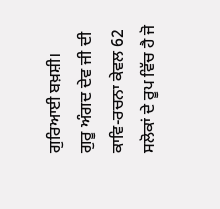ਗੁਰਿਆਈ ਬਖ਼ਸ਼ੀ।
ਗੁਰੂ ਅੰਗਦ ਦੇਵ ਜੀ ਦੀ ਕਾਵਿ-ਰਚਨਾ ਕੇਵਲ 62 ਸਲੋਕਾਂ ਦੇ ਰੂਪ ਵਿੱਚ ਹੈ ਜੋ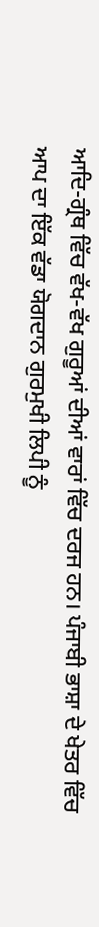ਆਦਿ-ਗ੍ਰੰਥ ਵਿੱਚ ਵੱਖ-ਵੱਖ ਗੁਰੂਆਂ ਦੀਆਂ ਵਾਰਾਂ ਵਿੱਚ ਦਰਜ ਹਨ। ਪੰਜਾਬੀ ਭਾਸ਼ਾ ਦੇ ਖੇਤਰ ਵਿੱਚ ਆਪ ਦਾ ਇੱਕ ਵੱਡਾ ਯੋਗਦਾਨ ਗੁਰਮੁਖੀ ਲਿਪੀ ਨੂੰ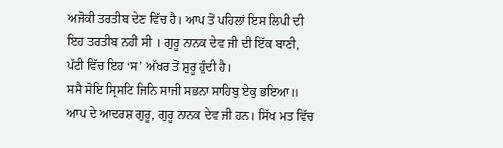ਅਜੋਕੀ ਤਰਤੀਬ ਦੇਣ ਵਿੱਚ ਹੈ। ਆਪ ਤੋਂ ਪਹਿਲਾਂ ਇਸ ਲਿਪੀ ਦੀ ਇਹ ਤਰਤੀਬ ਨਹੀਂ ਸੀ । ਗੁਰੂ ਨਾਨਕ ਦੇਵ ਜੀ ਦੀ ਇੱਕ ਬਾਣੀ, ਪੱਟੀ ਵਿੱਚ ਇਹ ‘ਸ’ ਅੱਖਰ ਤੋਂ ਸ਼ੁਰੂ ਹੁੰਦੀ ਹੈ।
ਸਸੈ ਸੋਇ ਸ੍ਰਿਸਟਿ ਜਿਨਿ ਸਾਜੀ ਸਭਨਾ ਸਾਹਿਬੁ ਏਕੁ ਭਇਆ॥
ਆਪ ਦੇ ਆਦਰਸ਼ ਗੁਰੂ, ਗੁਰੂ ਨਾਨਕ ਦੇਵ ਜੀ ਹਨ। ਸਿੱਖ ਮਤ ਵਿੱਚ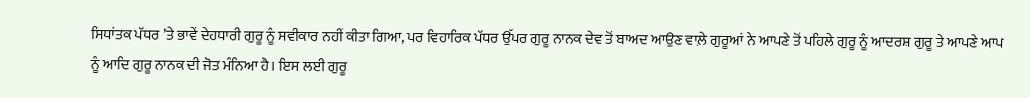ਸਿਧਾਂਤਕ ਪੱਧਰ ’ਤੇ ਭਾਵੇਂ ਦੇਹਧਾਰੀ ਗੁਰੂ ਨੂੰ ਸਵੀਕਾਰ ਨਹੀਂ ਕੀਤਾ ਗਿਆ, ਪਰ ਵਿਹਾਰਿਕ ਪੱਧਰ ਉੱਪਰ ਗੁਰੂ ਨਾਨਕ ਦੇਵ ਤੋਂ ਬਾਅਦ ਆਉਣ ਵਾਲ਼ੇ ਗੁਰੂਆਂ ਨੇ ਆਪਣੇ ਤੋਂ ਪਹਿਲੇ ਗੁਰੂ ਨੂੰ ਆਦਰਸ਼ ਗੁਰੂ ਤੇ ਆਪਣੇ ਆਪ ਨੂੰ ਆਦਿ ਗੁਰੂ ਨਾਨਕ ਦੀ ਜੋਤ ਮੰਨਿਆ ਹੈ। ਇਸ ਲਈ ਗੁਰੂ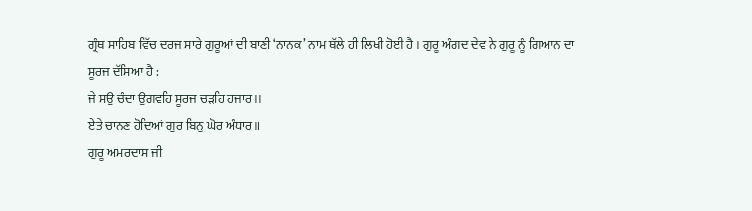ਗ੍ਰੰਥ ਸਾਹਿਬ ਵਿੱਚ ਦਰਜ ਸਾਰੇ ਗੁਰੂਆਂ ਦੀ ਬਾਣੀ ‘ਨਾਨਕ’ ਨਾਮ ਥੱਲੇ ਹੀ ਲਿਖੀ ਹੋਈ ਹੈ । ਗੁਰੂ ਅੰਗਦ ਦੇਵ ਨੇ ਗੁਰੂ ਨੂੰ ਗਿਆਨ ਦਾ ਸੂਰਜ ਦੱਸਿਆ ਹੈ :
ਜੇ ਸਉ ਚੰਦਾ ਉਗਵਹਿ ਸੂਰਜ ਚੜਹਿ ਹਜਾਰ।।
ਏਤੇ ਚਾਨਣ ਹੋਦਿਆਂ ਗੁਰ ਬਿਨੁ ਘੋਰ ਅੰਧਾਰ॥
ਗੁਰੂ ਅਮਰਦਾਸ ਜੀ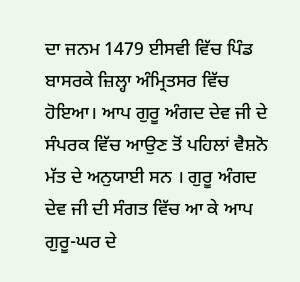ਦਾ ਜਨਮ 1479 ਈਸਵੀ ਵਿੱਚ ਪਿੰਡ ਬਾਸਰਕੇ ਜ਼ਿਲ੍ਹਾ ਅੰਮ੍ਰਿਤਸਰ ਵਿੱਚ ਹੋਇਆ। ਆਪ ਗੁਰੂ ਅੰਗਦ ਦੇਵ ਜੀ ਦੇ ਸੰਪਰਕ ਵਿੱਚ ਆਉਣ ਤੋਂ ਪਹਿਲਾਂ ਵੈਸ਼ਨੋ ਮੱਤ ਦੇ ਅਨੁਯਾਈ ਸਨ । ਗੁਰੂ ਅੰਗਦ ਦੇਵ ਜੀ ਦੀ ਸੰਗਤ ਵਿੱਚ ਆ ਕੇ ਆਪ ਗੁਰੂ-ਘਰ ਦੇ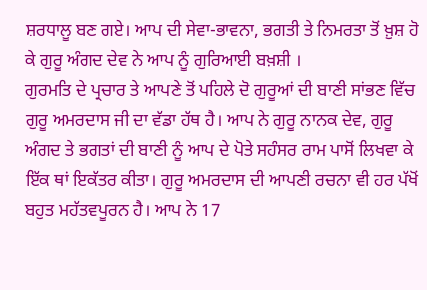ਸ਼ਰਧਾਲੂ ਬਣ ਗਏ। ਆਪ ਦੀ ਸੇਵਾ-ਭਾਵਨਾ, ਭਗਤੀ ਤੇ ਨਿਮਰਤਾ ਤੋਂ ਖ਼ੁਸ਼ ਹੋ ਕੇ ਗੁਰੂ ਅੰਗਦ ਦੇਵ ਨੇ ਆਪ ਨੂੰ ਗੁਰਿਆਈ ਬਖ਼ਸ਼ੀ ।
ਗੁਰਮਤਿ ਦੇ ਪ੍ਰਚਾਰ ਤੇ ਆਪਣੇ ਤੋਂ ਪਹਿਲੇ ਦੋ ਗੁਰੂਆਂ ਦੀ ਬਾਣੀ ਸਾਂਭਣ ਵਿੱਚ ਗੁਰੂ ਅਮਰਦਾਸ ਜੀ ਦਾ ਵੱਡਾ ਹੱਥ ਹੈ। ਆਪ ਨੇ ਗੁਰੂ ਨਾਨਕ ਦੇਵ, ਗੁਰੂ ਅੰਗਦ ਤੇ ਭਗਤਾਂ ਦੀ ਬਾਣੀ ਨੂੰ ਆਪ ਦੇ ਪੋਤੇ ਸਹੰਸਰ ਰਾਮ ਪਾਸੋਂ ਲਿਖਵਾ ਕੇ ਇੱਕ ਥਾਂ ਇਕੱਤਰ ਕੀਤਾ। ਗੁਰੂ ਅਮਰਦਾਸ ਦੀ ਆਪਣੀ ਰਚਨਾ ਵੀ ਹਰ ਪੱਖੋਂ ਬਹੁਤ ਮਹੱਤਵਪੂਰਨ ਹੈ। ਆਪ ਨੇ 17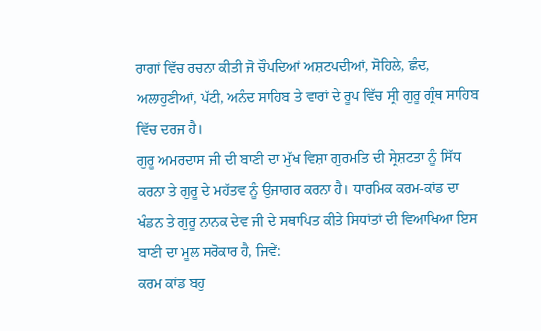ਰਾਗਾਂ ਵਿੱਚ ਰਚਨਾ ਕੀਤੀ ਜੋ ਚੌਪਦਿਆਂ ਅਸ਼ਟਪਦੀਆਂ, ਸੋਹਿਲੇ, ਛੰਦ, ਅਲਾਹੁਣੀਆਂ, ਪੱਟੀ, ਅਨੰਦ ਸਾਹਿਬ ਤੇ ਵਾਰਾਂ ਦੇ ਰੂਪ ਵਿੱਚ ਸ੍ਰੀ ਗੁਰੂ ਗ੍ਰੰਥ ਸਾਹਿਬ ਵਿੱਚ ਦਰਜ ਹੈ।
ਗੁਰੂ ਅਮਰਦਾਸ ਜੀ ਦੀ ਬਾਣੀ ਦਾ ਮੁੱਖ ਵਿਸ਼ਾ ਗੁਰਮਤਿ ਦੀ ਸ੍ਰੇਸ਼ਟਤਾ ਨੂੰ ਸਿੱਧ ਕਰਨਾ ਤੇ ਗੁਰੂ ਦੇ ਮਹੱਤਵ ਨੂੰ ਉਜਾਗਰ ਕਰਨਾ ਹੈ। ਧਾਰਮਿਕ ਕਰਮ-ਕਾਂਡ ਦਾ ਖੰਡਨ ਤੇ ਗੁਰੂ ਨਾਨਕ ਦੇਵ ਜੀ ਦੇ ਸਥਾਪਿਤ ਕੀਤੇ ਸਿਧਾਂਤਾਂ ਦੀ ਵਿਆਖਿਆ ਇਸ ਬਾਣੀ ਦਾ ਮੂਲ ਸਰੋਕਾਰ ਹੈ, ਜਿਵੇਂ:
ਕਰਮ ਕਾਂਡ ਬਹੁ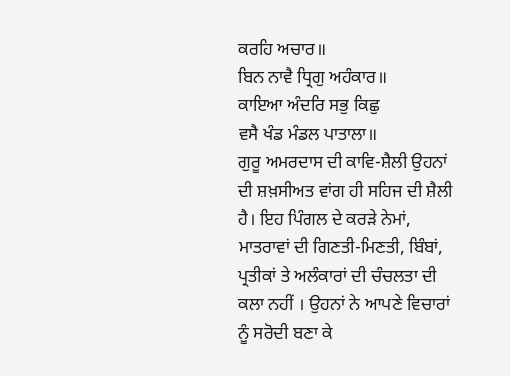ਕਰਹਿ ਅਚਾਰ॥
ਬਿਨ ਨਾਵੈ ਧ੍ਰਿਗੁ ਅਹੰਕਾਰ॥
ਕਾਇਆ ਅੰਦਰਿ ਸਭੁ ਕਿਛੁ
ਵਸੈ ਖੰਡ ਮੰਡਲ ਪਾਤਾਲਾ॥
ਗੁਰੂ ਅਮਰਦਾਸ ਦੀ ਕਾਵਿ-ਸ਼ੈਲੀ ਉਹਨਾਂ ਦੀ ਸ਼ਖ਼ਸੀਅਤ ਵਾਂਗ ਹੀ ਸਹਿਜ ਦੀ ਸ਼ੈਲੀ ਹੈ। ਇਹ ਪਿੰਗਲ ਦੇ ਕਰੜੇ ਨੇਮਾਂ, ਮਾਤਰਾਵਾਂ ਦੀ ਗਿਣਤੀ-ਮਿਣਤੀ, ਬਿੰਬਾਂ, ਪ੍ਰਤੀਕਾਂ ਤੇ ਅਲੰਕਾਰਾਂ ਦੀ ਚੰਚਲਤਾ ਦੀ ਕਲਾ ਨਹੀਂ । ਉਹਨਾਂ ਨੇ ਆਪਣੇ ਵਿਚਾਰਾਂ ਨੂੰ ਸਰੋਦੀ ਬਣਾ ਕੇ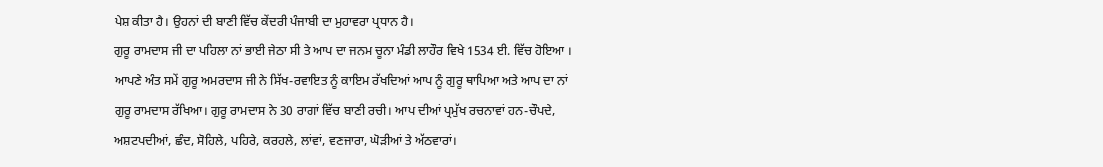ਪੇਸ਼ ਕੀਤਾ ਹੈ। ਉਹਨਾਂ ਦੀ ਬਾਣੀ ਵਿੱਚ ਕੇਂਦਰੀ ਪੰਜਾਬੀ ਦਾ ਮੁਹਾਵਰਾ ਪ੍ਰਧਾਨ ਹੈ।
ਗੁਰੂ ਰਾਮਦਾਸ ਜੀ ਦਾ ਪਹਿਲਾ ਨਾਂ ਭਾਈ ਜੇਠਾ ਸੀ ਤੇ ਆਪ ਦਾ ਜਨਮ ਚੂਨਾ ਮੰਡੀ ਲਾਹੌਰ ਵਿਖੇ 1534 ਈ. ਵਿੱਚ ਹੋਇਆ । ਆਪਣੇ ਅੰਤ ਸਮੇਂ ਗੁਰੂ ਅਮਰਦਾਸ ਜੀ ਨੇ ਸਿੱਖ-ਰਵਾਇਤ ਨੂੰ ਕਾਇਮ ਰੱਖਦਿਆਂ ਆਪ ਨੂੰ ਗੁਰੂ ਥਾਪਿਆ ਅਤੇ ਆਪ ਦਾ ਨਾਂ ਗੁਰੂ ਰਾਮਦਾਸ ਰੱਖਿਆ। ਗੁਰੂ ਰਾਮਦਾਸ ਨੇ 30 ਰਾਗਾਂ ਵਿੱਚ ਬਾਣੀ ਰਚੀ। ਆਪ ਦੀਆਂ ਪ੍ਰਮੁੱਖ ਰਚਨਾਵਾਂ ਹਨ-ਚੌਪਦੇ, ਅਸ਼ਟਪਦੀਆਂ, ਛੰਦ, ਸੋਹਿਲੇ, ਪਹਿਰੇ, ਕਰਹਲੇ, ਲਾਂਵਾਂ, ਵਣਜਾਰਾ, ਘੋੜੀਆਂ ਤੇ ਅੱਠਵਾਰਾਂ।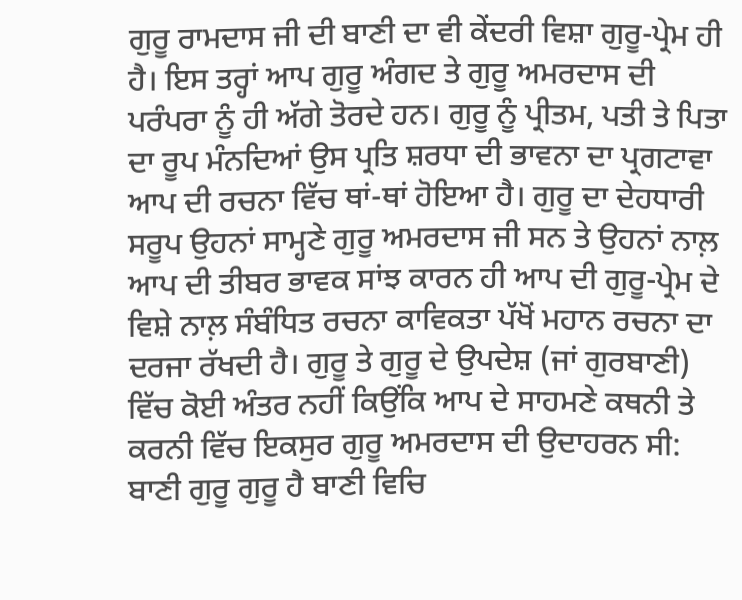ਗੁਰੂ ਰਾਮਦਾਸ ਜੀ ਦੀ ਬਾਣੀ ਦਾ ਵੀ ਕੇਂਦਰੀ ਵਿਸ਼ਾ ਗੁਰੂ-ਪ੍ਰੇਮ ਹੀ ਹੈ। ਇਸ ਤਰ੍ਹਾਂ ਆਪ ਗੁਰੂ ਅੰਗਦ ਤੇ ਗੁਰੂ ਅਮਰਦਾਸ ਦੀ ਪਰੰਪਰਾ ਨੂੰ ਹੀ ਅੱਗੇ ਤੋਰਦੇ ਹਨ। ਗੁਰੂ ਨੂੰ ਪ੍ਰੀਤਮ, ਪਤੀ ਤੇ ਪਿਤਾ ਦਾ ਰੂਪ ਮੰਨਦਿਆਂ ਉਸ ਪ੍ਰਤਿ ਸ਼ਰਧਾ ਦੀ ਭਾਵਨਾ ਦਾ ਪ੍ਰਗਟਾਵਾ ਆਪ ਦੀ ਰਚਨਾ ਵਿੱਚ ਥਾਂ-ਥਾਂ ਹੋਇਆ ਹੈ। ਗੁਰੂ ਦਾ ਦੇਹਧਾਰੀ ਸਰੂਪ ਉਹਨਾਂ ਸਾਮ੍ਹਣੇ ਗੁਰੂ ਅਮਰਦਾਸ ਜੀ ਸਨ ਤੇ ਉਹਨਾਂ ਨਾਲ਼ ਆਪ ਦੀ ਤੀਬਰ ਭਾਵਕ ਸਾਂਝ ਕਾਰਨ ਹੀ ਆਪ ਦੀ ਗੁਰੂ-ਪ੍ਰੇਮ ਦੇ ਵਿਸ਼ੇ ਨਾਲ਼ ਸੰਬੰਧਿਤ ਰਚਨਾ ਕਾਵਿਕਤਾ ਪੱਖੋਂ ਮਹਾਨ ਰਚਨਾ ਦਾ ਦਰਜਾ ਰੱਖਦੀ ਹੈ। ਗੁਰੂ ਤੇ ਗੁਰੂ ਦੇ ਉਪਦੇਸ਼ (ਜਾਂ ਗੁਰਬਾਣੀ) ਵਿੱਚ ਕੋਈ ਅੰਤਰ ਨਹੀਂ ਕਿਉਂਕਿ ਆਪ ਦੇ ਸਾਹਮਣੇ ਕਥਨੀ ਤੇ ਕਰਨੀ ਵਿੱਚ ਇਕਸੁਰ ਗੁਰੂ ਅਮਰਦਾਸ ਦੀ ਉਦਾਹਰਨ ਸੀ:
ਬਾਣੀ ਗੁਰੂ ਗੁਰੂ ਹੈ ਬਾਣੀ ਵਿਚਿ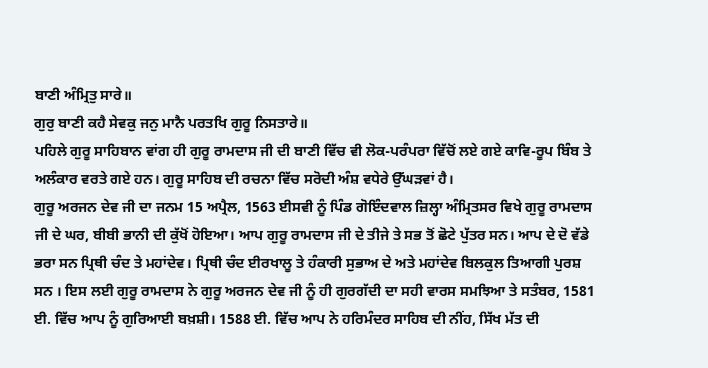ਬਾਣੀ ਅੰਮ੍ਰਿਤੁ ਸਾਰੇ॥
ਗੁਰੁ ਬਾਣੀ ਕਹੈ ਸੇਵਕੁ ਜਨੁ ਮਾਨੈ ਪਰਤਖਿ ਗੁਰੂ ਨਿਸਤਾਰੇ॥
ਪਹਿਲੇ ਗੁਰੂ ਸਾਹਿਬਾਨ ਵਾਂਗ ਹੀ ਗੁਰੂ ਰਾਮਦਾਸ ਜੀ ਦੀ ਬਾਣੀ ਵਿੱਚ ਵੀ ਲੋਕ-ਪਰੰਪਰਾ ਵਿੱਚੋਂ ਲਏ ਗਏ ਕਾਵਿ-ਰੂਪ ਬਿੰਬ ਤੇ ਅਲੰਕਾਰ ਵਰਤੇ ਗਏ ਹਨ। ਗੁਰੂ ਸਾਹਿਬ ਦੀ ਰਚਨਾ ਵਿੱਚ ਸਰੋਦੀ ਅੰਸ਼ ਵਧੇਰੇ ਉੱਘੜਵਾਂ ਹੈ।
ਗੁਰੂ ਅਰਜਨ ਦੇਵ ਜੀ ਦਾ ਜਨਮ 15 ਅਪ੍ਰੈਲ, 1563 ਈਸਵੀ ਨੂੰ ਪਿੰਡ ਗੋਇੰਦਵਾਲ ਜ਼ਿਲ੍ਹਾ ਅੰਮ੍ਰਿਤਸਰ ਵਿਖੇ ਗੁਰੂ ਰਾਮਦਾਸ ਜੀ ਦੇ ਘਰ, ਬੀਬੀ ਭਾਨੀ ਦੀ ਕੁੱਖੋਂ ਹੋਇਆ। ਆਪ ਗੁਰੂ ਰਾਮਦਾਸ ਜੀ ਦੇ ਤੀਜੇ ਤੇ ਸਭ ਤੋਂ ਛੋਟੇ ਪੁੱਤਰ ਸਨ। ਆਪ ਦੇ ਦੋ ਵੱਡੇ ਭਰਾ ਸਨ ਪ੍ਰਿਥੀ ਚੰਦ ਤੇ ਮਹਾਂਦੇਵ। ਪ੍ਰਿਥੀ ਚੰਦ ਈਰਖਾਲੂ ਤੇ ਹੰਕਾਰੀ ਸੁਭਾਅ ਦੇ ਅਤੇ ਮਹਾਂਦੇਵ ਬਿਲਕੁਲ ਤਿਆਗੀ ਪੁਰਸ਼ ਸਨ । ਇਸ ਲਈ ਗੁਰੂ ਰਾਮਦਾਸ ਨੇ ਗੁਰੂ ਅਰਜਨ ਦੇਵ ਜੀ ਨੂੰ ਹੀ ਗੁਰਗੱਦੀ ਦਾ ਸਹੀ ਵਾਰਸ ਸਮਝਿਆ ਤੇ ਸਤੰਬਰ, 1581 ਈ. ਵਿੱਚ ਆਪ ਨੂੰ ਗੁਰਿਆਈ ਬਖ਼ਸ਼ੀ। 1588 ਈ. ਵਿੱਚ ਆਪ ਨੇ ਹਰਿਮੰਦਰ ਸਾਹਿਬ ਦੀ ਨੀਂਹ, ਸਿੱਖ ਮੱਤ ਦੀ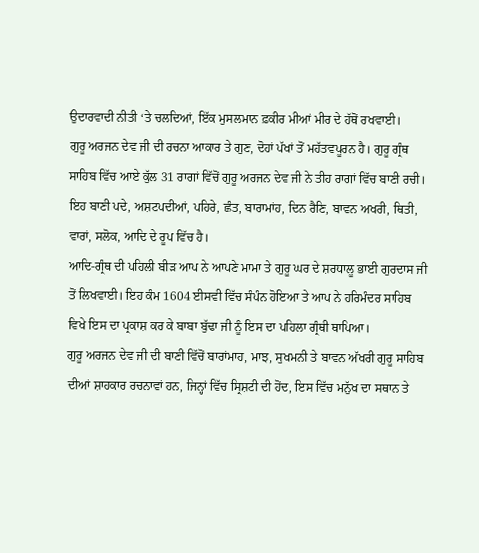ਉਦਾਰਵਾਦੀ ਨੀਤੀ ‘ਤੇ ਚਲਦਿਆਂ, ਇੱਕ ਮੁਸਲਮਾਨ ਫ਼ਕੀਰ ਮੀਆਂ ਮੀਰ ਦੇ ਹੱਥੋਂ ਰਖਵਾਈ।
ਗੁਰੂ ਅਰਜਨ ਦੇਵ ਜੀ ਦੀ ਰਚਨਾ ਆਕਾਰ ਤੇ ਗੁਣ, ਦੋਹਾਂ ਪੱਖਾਂ ਤੋਂ ਮਹੱਤਵਪੂਰਨ ਹੈ। ਗੁਰੂ ਗ੍ਰੰਥ ਸਾਹਿਬ ਵਿੱਚ ਆਏ ਕੁੱਲ 31 ਰਾਗਾਂ ਵਿੱਚੋਂ ਗੁਰੂ ਅਰਜਨ ਦੇਵ ਜੀ ਨੇ ਤੀਹ ਰਾਗਾਂ ਵਿੱਚ ਬਾਣੀ ਰਚੀ। ਇਹ ਬਾਣੀ ਪਦੇ, ਅਸ਼ਟਪਦੀਆਂ, ਪਹਿਰੇ, ਛੰਤ, ਬਾਰਾਮਾਂਹ, ਦਿਨ ਰੈਣਿ, ਬਾਵਨ ਅਖਰੀ, ਥਿਤੀ, ਵਾਰਾਂ, ਸਲੋਕ, ਆਦਿ ਦੇ ਰੂਪ ਵਿੱਚ ਹੈ।
ਆਦਿ-ਗ੍ਰੰਥ ਦੀ ਪਹਿਲੀ ਬੀੜ ਆਪ ਨੇ ਆਪਣੇ ਮਾਮਾ ਤੇ ਗੁਰੂ ਘਰ ਦੇ ਸ਼ਰਧਾਲੂ ਭਾਈ ਗੁਰਦਾਸ ਜੀ ਤੋਂ ਲਿਖਵਾਈ। ਇਹ ਕੰਮ 1604 ਈਸਵੀ ਵਿੱਚ ਸੰਪੰਨ ਹੋਇਆ ਤੇ ਆਪ ਨੇ ਹਰਿਮੰਦਰ ਸਾਹਿਬ ਵਿਖੇ ਇਸ ਦਾ ਪ੍ਰਕਾਸ਼ ਕਰ ਕੇ ਬਾਬਾ ਬੁੱਢਾ ਜੀ ਨੂੰ ਇਸ ਦਾ ਪਹਿਲਾ ਗ੍ਰੰਥੀ ਥਾਪਿਆ।
ਗੁਰੂ ਅਰਜਨ ਦੇਵ ਜੀ ਦੀ ਬਾਣੀ ਵਿੱਚੋਂ ਬਾਰਾਂਮਾਹ, ਮਾਝ, ਸੁਖਮਨੀ ਤੇ ਬਾਵਨ ਅੱਖਰੀ ਗੁਰੂ ਸਾਹਿਬ ਦੀਆਂ ਸ਼ਾਹਕਾਰ ਰਚਨਾਵਾਂ ਹਨ, ਜਿਨ੍ਹਾਂ ਵਿੱਚ ਸ੍ਰਿਸ਼ਟੀ ਦੀ ਹੋਂਦ, ਇਸ ਵਿੱਚ ਮਨੁੱਖ ਦਾ ਸਥਾਨ ਤੇ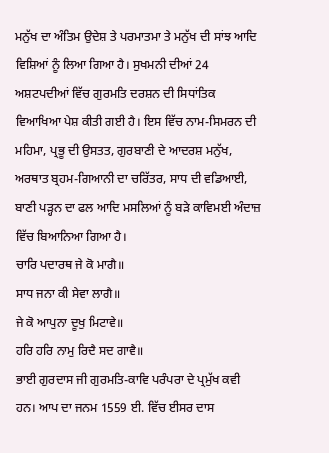ਮਨੁੱਖ ਦਾ ਅੰਤਿਮ ਉਦੇਸ਼ ਤੇ ਪਰਮਾਤਮਾ ਤੇ ਮਨੁੱਖ ਦੀ ਸਾਂਝ ਆਦਿ ਵਿਸ਼ਿਆਂ ਨੂੰ ਲਿਆ ਗਿਆ ਹੈ। ਸੁਖਮਨੀ ਦੀਆਂ 24 ਅਸ਼ਟਪਦੀਆਂ ਵਿੱਚ ਗੁਰਮਤਿ ਦਰਸ਼ਨ ਦੀ ਸਿਧਾਂਤਿਕ ਵਿਆਖਿਆ ਪੇਸ਼ ਕੀਤੀ ਗਈ ਹੈ। ਇਸ ਵਿੱਚ ਨਾਮ-ਸਿਮਰਨ ਦੀ ਮਹਿਮਾ, ਪ੍ਰਭੂ ਦੀ ਉਸਤਤ, ਗੁਰਬਾਣੀ ਦੇ ਆਦਰਸ਼ ਮਨੁੱਖ, ਅਰਥਾਤ ਬ੍ਰਹਮ-ਗਿਆਨੀ ਦਾ ਚਰਿੱਤਰ, ਸਾਧ ਦੀ ਵਡਿਆਈ, ਬਾਣੀ ਪੜ੍ਹਨ ਦਾ ਫਲ ਆਦਿ ਮਸਲਿਆਂ ਨੂੰ ਬੜੇ ਕਾਵਿਮਈ ਅੰਦਾਜ਼ ਵਿੱਚ ਬਿਆਨਿਆ ਗਿਆ ਹੈ।
ਚਾਰਿ ਪਦਾਰਥ ਜੇ ਕੋ ਮਾਗੈ॥
ਸਾਧ ਜਨਾ ਕੀ ਸੇਵਾ ਲਾਗੈ॥
ਜੇ ਕੋ ਆਪੁਨਾ ਦੂਖੁ ਮਿਟਾਵੇ॥
ਹਰਿ ਹਰਿ ਨਾਮੁ ਰਿਦੈ ਸਦ ਗਾਵੈ॥
ਭਾਈ ਗੁਰਦਾਸ ਜੀ ਗੁਰਮਤਿ-ਕਾਵਿ ਪਰੰਪਰਾ ਦੇ ਪ੍ਰਮੁੱਖ ਕਵੀ ਹਨ। ਆਪ ਦਾ ਜਨਮ 1559 ਈ. ਵਿੱਚ ਈਸਰ ਦਾਸ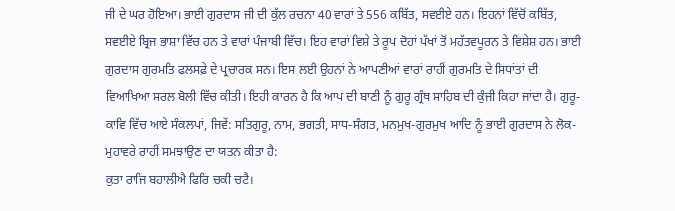ਜੀ ਦੇ ਘਰ ਹੋਇਆ। ਭਾਈ ਗੁਰਦਾਸ ਜੀ ਦੀ ਕੁੱਲ ਰਚਨਾ 40 ਵਾਰਾਂ ਤੇ 556 ਕਬਿੱਤ, ਸਵਈਏ ਹਨ। ਇਹਨਾਂ ਵਿੱਚੋਂ ਕਬਿੱਤ, ਸਵਈਏ ਬ੍ਰਿਜ ਭਾਸ਼ਾ ਵਿੱਚ ਹਨ ਤੇ ਵਾਰਾਂ ਪੰਜਾਬੀ ਵਿੱਚ। ਇਹ ਵਾਰਾਂ ਵਿਸ਼ੇ ਤੇ ਰੂਪ ਦੋਹਾਂ ਪੱਖਾਂ ਤੋਂ ਮਹੱਤਵਪੂਰਨ ਤੇ ਵਿਸ਼ੇਸ਼ ਹਨ। ਭਾਈ ਗੁਰਦਾਸ ਗੁਰਮਤਿ ਫਲਸਫ਼ੇ ਦੇ ਪ੍ਰਚਾਰਕ ਸਨ। ਇਸ ਲਈ ਉਹਨਾਂ ਨੇ ਆਪਣੀਆਂ ਵਾਰਾਂ ਰਾਹੀਂ ਗੁਰਮਤਿ ਦੇ ਸਿਧਾਂਤਾਂ ਦੀ ਵਿਆਖਿਆ ਸਰਲ ਬੋਲੀ ਵਿੱਚ ਕੀਤੀ। ਇਹੀ ਕਾਰਨ ਹੈ ਕਿ ਆਪ ਦੀ ਬਾਣੀ ਨੂੰ ਗੁਰੂ ਗ੍ਰੰਥ ਸਾਹਿਬ ਦੀ ਕੁੰਜੀ ਕਿਹਾ ਜਾਂਦਾ ਹੈ। ਗੁਰੂ-ਕਾਵਿ ਵਿੱਚ ਆਏ ਸੰਕਲਪਾਂ, ਜਿਵੇਂ: ਸਤਿਗੁਰੂ, ਨਾਮ, ਭਗਤੀ, ਸਾਧ-ਸੰਗਤ, ਮਨਮੁਖ-ਗੁਰਮੁਖ ਆਦਿ ਨੂੰ ਭਾਈ ਗੁਰਦਾਸ ਨੇ ਲੋਕ-ਮੁਹਾਵਰੇ ਰਾਹੀਂ ਸਮਝਾਉਣ ਦਾ ਯਤਨ ਕੀਤਾ ਹੈ:
ਕੁਤਾ ਰਾਜਿ ਬਹਾਲੀਐ ਫਿਰਿ ਚਕੀ ਚਟੈ।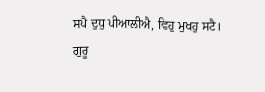ਸਪੈ ਦੁਧੁ ਪੀਆਲੀਐ, ਵਿਹੁ ਮੁਖਹੁ ਸਟੈ।
ਗੁਰੂ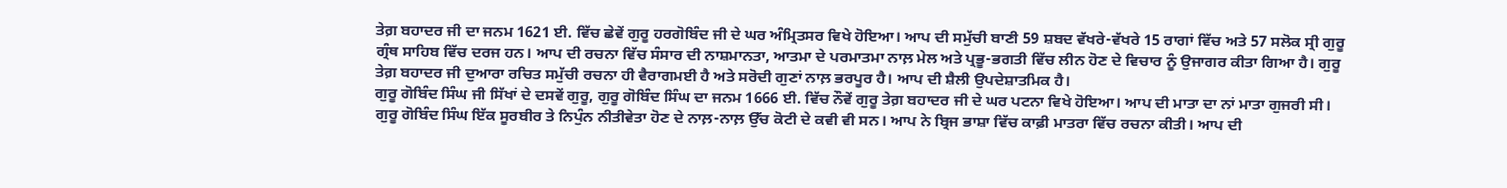ਤੇਗ਼ ਬਹਾਦਰ ਜੀ ਦਾ ਜਨਮ 1621 ਈ. ਵਿੱਚ ਛੇਵੇਂ ਗੁਰੂ ਹਰਗੋਬਿੰਦ ਜੀ ਦੇ ਘਰ ਅੰਮ੍ਰਿਤਸਰ ਵਿਖੇ ਹੋਇਆ। ਆਪ ਦੀ ਸਮੁੱਚੀ ਬਾਣੀ 59 ਸ਼ਬਦ ਵੱਖਰੇ-ਵੱਖਰੇ 15 ਰਾਗਾਂ ਵਿੱਚ ਅਤੇ 57 ਸਲੋਕ ਸ੍ਰੀ ਗੁਰੂ ਗ੍ਰੰਥ ਸਾਹਿਬ ਵਿੱਚ ਦਰਜ ਹਨ। ਆਪ ਦੀ ਰਚਨਾ ਵਿੱਚ ਸੰਸਾਰ ਦੀ ਨਾਸ਼ਮਾਨਤਾ, ਆਤਮਾ ਦੇ ਪਰਮਾਤਮਾ ਨਾਲ਼ ਮੇਲ ਅਤੇ ਪ੍ਰਭੂ-ਭਗਤੀ ਵਿੱਚ ਲੀਨ ਹੋਣ ਦੇ ਵਿਚਾਰ ਨੂੰ ਉਜਾਗਰ ਕੀਤਾ ਗਿਆ ਹੈ। ਗੁਰੂ ਤੇਗ਼ ਬਹਾਦਰ ਜੀ ਦੁਆਰਾ ਰਚਿਤ ਸਮੁੱਚੀ ਰਚਨਾ ਹੀ ਵੈਰਾਗਮਈ ਹੈ ਅਤੇ ਸਰੋਦੀ ਗੁਣਾਂ ਨਾਲ਼ ਭਰਪੂਰ ਹੈ। ਆਪ ਦੀ ਸ਼ੈਲੀ ਉਪਦੇਸ਼ਾਤਮਿਕ ਹੈ।
ਗੁਰੂ ਗੋਬਿੰਦ ਸਿੰਘ ਜੀ ਸਿੱਖਾਂ ਦੇ ਦਸਵੇਂ ਗੁਰੂ, ਗੁਰੂ ਗੋਬਿੰਦ ਸਿੰਘ ਦਾ ਜਨਮ 1666 ਈ. ਵਿੱਚ ਨੌਵੇਂ ਗੁਰੂ ਤੇਗ਼ ਬਹਾਦਰ ਜੀ ਦੇ ਘਰ ਪਟਨਾ ਵਿਖੇ ਹੋਇਆ। ਆਪ ਦੀ ਮਾਤਾ ਦਾ ਨਾਂ ਮਾਤਾ ਗੁਜਰੀ ਸੀ। ਗੁਰੂ ਗੋਬਿੰਦ ਸਿੰਘ ਇੱਕ ਸੂਰਬੀਰ ਤੇ ਨਿਪੁੰਨ ਨੀਤੀਵੇਤਾ ਹੋਣ ਦੇ ਨਾਲ਼-ਨਾਲ਼ ਉੱਚ ਕੋਟੀ ਦੇ ਕਵੀ ਵੀ ਸਨ। ਆਪ ਨੇ ਬ੍ਰਿਜ ਭਾਸ਼ਾ ਵਿੱਚ ਕਾਫ਼ੀ ਮਾਤਰਾ ਵਿੱਚ ਰਚਨਾ ਕੀਤੀ। ਆਪ ਦੀ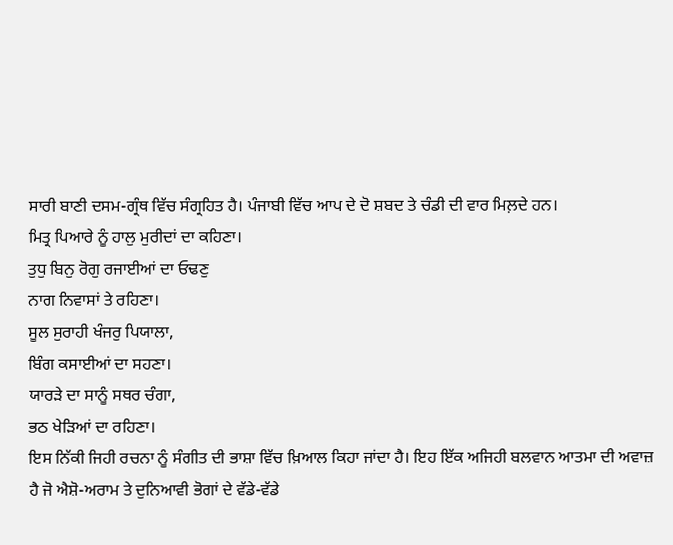ਸਾਰੀ ਬਾਣੀ ਦਸਮ-ਗ੍ਰੰਥ ਵਿੱਚ ਸੰਗ੍ਰਹਿਤ ਹੈ। ਪੰਜਾਬੀ ਵਿੱਚ ਆਪ ਦੇ ਦੋ ਸ਼ਬਦ ਤੇ ਚੰਡੀ ਦੀ ਵਾਰ ਮਿਲ਼ਦੇ ਹਨ।
ਮਿਤ੍ਰ ਪਿਆਰੇ ਨੂੰ ਹਾਲੁ ਮੁਰੀਦਾਂ ਦਾ ਕਹਿਣਾ।
ਤੁਧੁ ਬਿਨੁ ਰੋਗੁ ਰਜਾਈਆਂ ਦਾ ਓਢਣੁ
ਨਾਗ ਨਿਵਾਸਾਂ ਤੇ ਰਹਿਣਾ।
ਸੂਲ ਸੁਰਾਹੀ ਖੰਜਰੁ ਪਿਯਾਲਾ,
ਬਿੰਗ ਕਸਾਈਆਂ ਦਾ ਸਹਣਾ।
ਯਾਰੜੇ ਦਾ ਸਾਨੂੰ ਸਥਰ ਚੰਗਾ,
ਭਠ ਖੇੜਿਆਂ ਦਾ ਰਹਿਣਾ।
ਇਸ ਨਿੱਕੀ ਜਿਹੀ ਰਚਨਾ ਨੂੰ ਸੰਗੀਤ ਦੀ ਭਾਸ਼ਾ ਵਿੱਚ ਖ਼ਿਆਲ ਕਿਹਾ ਜਾਂਦਾ ਹੈ। ਇਹ ਇੱਕ ਅਜਿਹੀ ਬਲਵਾਨ ਆਤਮਾ ਦੀ ਅਵਾਜ਼ ਹੈ ਜੋ ਐਸ਼ੋ-ਅਰਾਮ ਤੇ ਦੁਨਿਆਵੀ ਭੋਗਾਂ ਦੇ ਵੱਡੇ-ਵੱਡੇ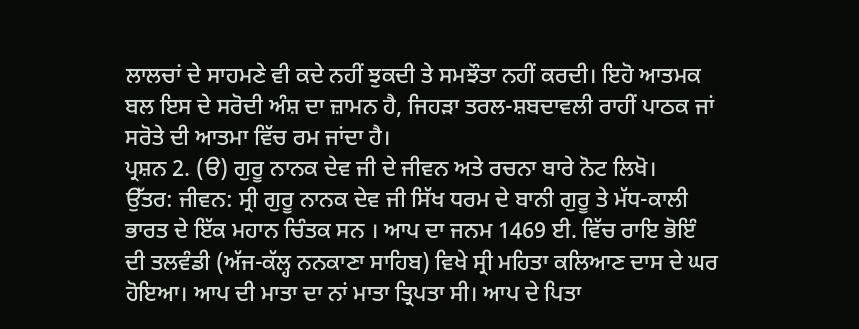ਲਾਲਚਾਂ ਦੇ ਸਾਹਮਣੇ ਵੀ ਕਦੇ ਨਹੀਂ ਝੁਕਦੀ ਤੇ ਸਮਝੌਤਾ ਨਹੀਂ ਕਰਦੀ। ਇਹੋ ਆਤਮਕ ਬਲ ਇਸ ਦੇ ਸਰੋਦੀ ਅੰਸ਼ ਦਾ ਜ਼ਾਮਨ ਹੈ, ਜਿਹੜਾ ਤਰਲ-ਸ਼ਬਦਾਵਲੀ ਰਾਹੀਂ ਪਾਠਕ ਜਾਂ ਸਰੋਤੇ ਦੀ ਆਤਮਾ ਵਿੱਚ ਰਮ ਜਾਂਦਾ ਹੈ।
ਪ੍ਰਸ਼ਨ 2. (ੳ) ਗੁਰੂ ਨਾਨਕ ਦੇਵ ਜੀ ਦੇ ਜੀਵਨ ਅਤੇ ਰਚਨਾ ਬਾਰੇ ਨੋਟ ਲਿਖੋ।
ਉੱਤਰ: ਜੀਵਨ: ਸ੍ਰੀ ਗੁਰੂ ਨਾਨਕ ਦੇਵ ਜੀ ਸਿੱਖ ਧਰਮ ਦੇ ਬਾਨੀ ਗੁਰੂ ਤੇ ਮੱਧ-ਕਾਲੀ ਭਾਰਤ ਦੇ ਇੱਕ ਮਹਾਨ ਚਿੰਤਕ ਸਨ । ਆਪ ਦਾ ਜਨਮ 1469 ਈ. ਵਿੱਚ ਰਾਇ ਭੋਇੰ ਦੀ ਤਲਵੰਡੀ (ਅੱਜ-ਕੱਲ੍ਹ ਨਨਕਾਣਾ ਸਾਹਿਬ) ਵਿਖੇ ਸ੍ਰੀ ਮਹਿਤਾ ਕਲਿਆਣ ਦਾਸ ਦੇ ਘਰ ਹੋਇਆ। ਆਪ ਦੀ ਮਾਤਾ ਦਾ ਨਾਂ ਮਾਤਾ ਤ੍ਰਿਪਤਾ ਸੀ। ਆਪ ਦੇ ਪਿਤਾ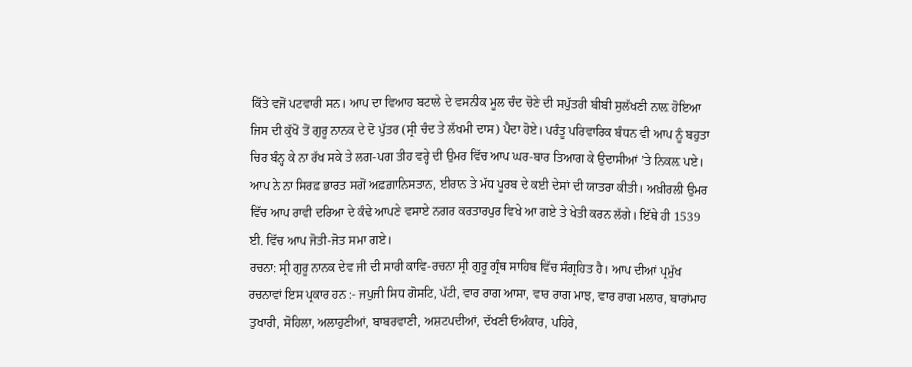ਕਿੱਤੇ ਵਜੋਂ ਪਟਵਾਰੀ ਸਨ। ਆਪ ਦਾ ਵਿਆਹ ਬਟਾਲੇ ਦੇ ਵਸਨੀਕ ਮੂਲ ਚੰਦ ਚੋਣੇ ਦੀ ਸਪੁੱਤਰੀ ਬੀਬੀ ਸੁਲੱਖਣੀ ਨਾਲ਼ ਹੋਇਆ ਜਿਸ ਦੀ ਕੁੱਖੋਂ ਤੋਂ ਗੁਰੂ ਨਾਨਕ ਦੇ ਦੋ ਪੁੱਤਰ (ਸ੍ਰੀ ਚੰਦ ਤੇ ਲੱਖਮੀ ਦਾਸ) ਪੈਦਾ ਹੋਏ। ਪਰੰਤੂ ਪਰਿਵਾਰਿਕ ਬੰਧਨ ਵੀ ਆਪ ਨੂੰ ਬਹੁਤਾ ਚਿਰ ਬੰਨ੍ਹ ਕੇ ਨਾ ਰੱਖ ਸਕੇ ਤੇ ਲਗ-ਪਗ ਤੀਹ ਵਰ੍ਹੇ ਦੀ ਉਮਰ ਵਿੱਚ ਆਪ ਘਰ-ਬਾਰ ਤਿਆਗ ਕੇ ਉਦਾਸੀਆਂ ’ਤੇ ਨਿਕਲ਼ ਪਏ। ਆਪ ਨੇ ਨਾ ਸਿਰਫ਼ ਭਾਰਤ ਸਗੋਂ ਅਫ਼ਗ਼ਾਨਿਸਤਾਨ, ਈਰਾਨ ਤੇ ਮੱਧ ਪੂਰਬ ਦੇ ਕਈ ਦੇਸਾਂ ਦੀ ਯਾਤਰਾ ਕੀਤੀ। ਅਖ਼ੀਰਲੀ ਉਮਰ ਵਿੱਚ ਆਪ ਰਾਵੀ ਦਰਿਆ ਦੇ ਕੰਢੇ ਆਪਣੇ ਵਸਾਏ ਨਗਰ ਕਰਤਾਰਪੁਰ ਵਿਖੇ ਆ ਗਏ ਤੇ ਖੇਤੀ ਕਰਨ ਲੱਗੇ। ਇੱਥੇ ਹੀ 1539 ਈ. ਵਿੱਚ ਆਪ ਜੋਤੀ-ਜੋਤ ਸਮਾ ਗਏ।
ਰਚਨਾ: ਸ੍ਰੀ ਗੁਰੂ ਨਾਨਕ ਦੇਵ ਜੀ ਦੀ ਸਾਰੀ ਕਾਵਿ-ਰਚਨਾ ਸ੍ਰੀ ਗੁਰੂ ਗ੍ਰੰਥ ਸਾਹਿਬ ਵਿੱਚ ਸੰਗ੍ਰਹਿਤ ਹੈ। ਆਪ ਦੀਆਂ ਪ੍ਰਮੁੱਖ ਰਚਨਾਵਾਂ ਇਸ ਪ੍ਰਕਾਰ ਹਨ :- ਜਪੁਜੀ ਸਿਧ ਗੋਸਟਿ, ਪੱਟੀ, ਵਾਰ ਰਾਗ ਆਸਾ, ਵਾਰ ਰਾਗ ਮਾਝ, ਵਾਰ ਰਾਗ ਮਲਾਰ, ਬਾਰਾਂਮਾਹ ਤੁਖਾਰੀ, ਸੋਹਿਲਾ, ਅਲਾਹੁਣੀਆਂ, ਬਾਬਰਵਾਣੀ, ਅਸ਼ਟਪਦੀਆਂ, ਦੱਖਣੀ ਓਅੰਕਾਰ, ਪਹਿਰੇ,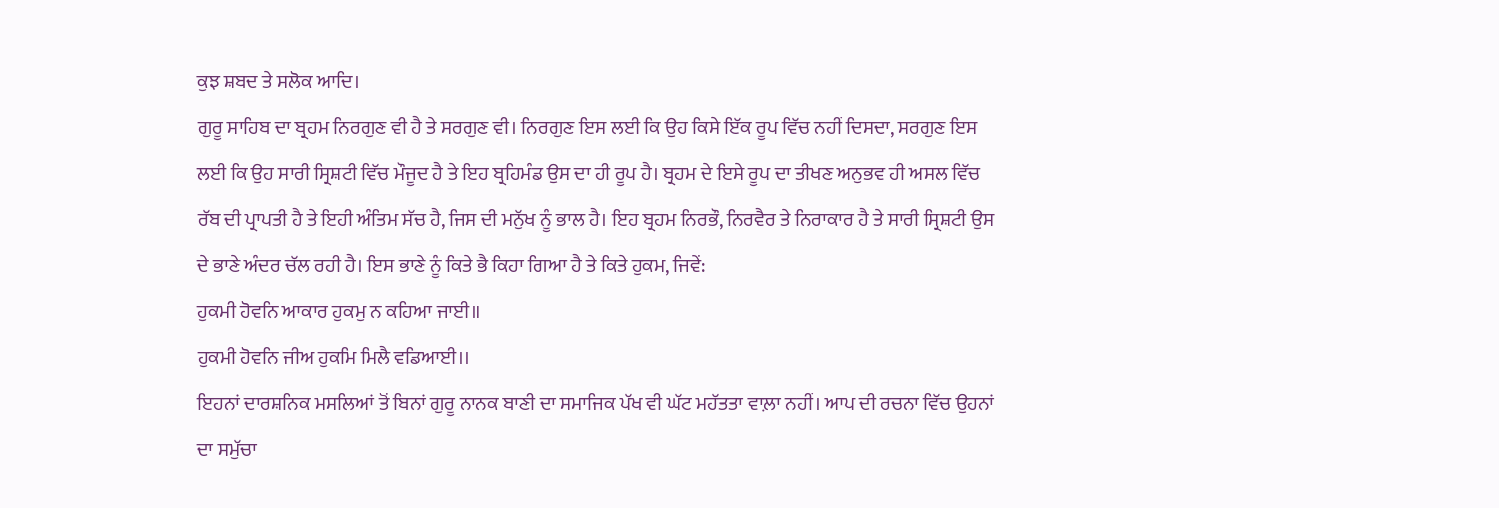ਕੁਝ ਸ਼ਬਦ ਤੇ ਸਲੋਕ ਆਦਿ।
ਗੁਰੂ ਸਾਹਿਬ ਦਾ ਬ੍ਰਹਮ ਨਿਰਗੁਣ ਵੀ ਹੈ ਤੇ ਸਰਗੁਣ ਵੀ। ਨਿਰਗੁਣ ਇਸ ਲਈ ਕਿ ਉਹ ਕਿਸੇ ਇੱਕ ਰੂਪ ਵਿੱਚ ਨਹੀਂ ਦਿਸਦਾ, ਸਰਗੁਣ ਇਸ ਲਈ ਕਿ ਉਹ ਸਾਰੀ ਸ੍ਰਿਸ਼ਟੀ ਵਿੱਚ ਮੌਜੂਦ ਹੈ ਤੇ ਇਹ ਬ੍ਰਹਿਮੰਡ ਉਸ ਦਾ ਹੀ ਰੂਪ ਹੈ। ਬ੍ਰਹਮ ਦੇ ਇਸੇ ਰੂਪ ਦਾ ਤੀਖਣ ਅਨੁਭਵ ਹੀ ਅਸਲ ਵਿੱਚ ਰੱਬ ਦੀ ਪ੍ਰਾਪਤੀ ਹੈ ਤੇ ਇਹੀ ਅੰਤਿਮ ਸੱਚ ਹੈ, ਜਿਸ ਦੀ ਮਨੁੱਖ ਨੂੰ ਭਾਲ ਹੈ। ਇਹ ਬ੍ਰਹਮ ਨਿਰਭੌ, ਨਿਰਵੈਰ ਤੇ ਨਿਰਾਕਾਰ ਹੈ ਤੇ ਸਾਰੀ ਸ੍ਰਿਸ਼ਟੀ ਉਸ ਦੇ ਭਾਣੇ ਅੰਦਰ ਚੱਲ ਰਹੀ ਹੈ। ਇਸ ਭਾਣੇ ਨੂੰ ਕਿਤੇ ਭੈ ਕਿਹਾ ਗਿਆ ਹੈ ਤੇ ਕਿਤੇ ਹੁਕਮ, ਜਿਵੇਂ:
ਹੁਕਮੀ ਹੋਵਨਿ ਆਕਾਰ ਹੁਕਮੁ ਨ ਕਹਿਆ ਜਾਈ॥
ਹੁਕਮੀ ਹੋਵਨਿ ਜੀਅ ਹੁਕਮਿ ਮਿਲੈ ਵਡਿਆਈ।।
ਇਹਨਾਂ ਦਾਰਸ਼ਨਿਕ ਮਸਲਿਆਂ ਤੋਂ ਬਿਨਾਂ ਗੁਰੂ ਨਾਨਕ ਬਾਣੀ ਦਾ ਸਮਾਜਿਕ ਪੱਖ ਵੀ ਘੱਟ ਮਹੱਤਤਾ ਵਾਲ਼ਾ ਨਹੀਂ। ਆਪ ਦੀ ਰਚਨਾ ਵਿੱਚ ਉਹਨਾਂ ਦਾ ਸਮੁੱਚਾ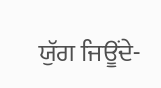ਯੁੱਗ ਜਿਊਂਦੇ-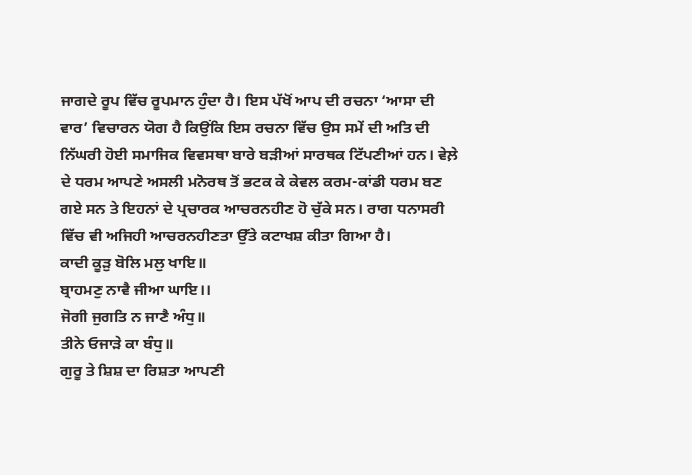ਜਾਗਦੇ ਰੂਪ ਵਿੱਚ ਰੂਪਮਾਨ ਹੁੰਦਾ ਹੈ। ਇਸ ਪੱਖੋਂ ਆਪ ਦੀ ਰਚਨਾ ‘ਆਸਾ ਦੀ ਵਾਰ’ ਵਿਚਾਰਨ ਯੋਗ ਹੈ ਕਿਉਂਕਿ ਇਸ ਰਚਨਾ ਵਿੱਚ ਉਸ ਸਮੇਂ ਦੀ ਅਤਿ ਦੀ ਨਿੱਘਰੀ ਹੋਈ ਸਮਾਜਿਕ ਵਿਵਸਥਾ ਬਾਰੇ ਬੜੀਆਂ ਸਾਰਥਕ ਟਿੱਪਣੀਆਂ ਹਨ। ਵੇਲ਼ੇ ਦੇ ਧਰਮ ਆਪਣੇ ਅਸਲੀ ਮਨੋਰਥ ਤੋਂ ਭਟਕ ਕੇ ਕੇਵਲ ਕਰਮ-ਕਾਂਡੀ ਧਰਮ ਬਣ ਗਏ ਸਨ ਤੇ ਇਹਨਾਂ ਦੇ ਪ੍ਰਚਾਰਕ ਆਚਰਨਹੀਣ ਹੋ ਚੁੱਕੇ ਸਨ। ਰਾਗ ਧਨਾਸਰੀ ਵਿੱਚ ਵੀ ਅਜਿਹੀ ਆਚਰਨਹੀਣਤਾ ਉੱਤੇ ਕਟਾਖਸ਼ ਕੀਤਾ ਗਿਆ ਹੈ।
ਕਾਦੀ ਕੂੜੁ ਬੋਲਿ ਮਲੁ ਖਾਇ॥
ਬ੍ਰਾਹਮਣੁ ਨਾਵੈ ਜੀਆ ਘਾਇ।।
ਜੋਗੀ ਜੁਗਤਿ ਨ ਜਾਣੈ ਅੰਧੁ॥
ਤੀਨੇ ਓਜਾੜੇ ਕਾ ਬੰਧੁ॥
ਗੁਰੂ ਤੇ ਸ਼ਿਸ਼ ਦਾ ਰਿਸ਼ਤਾ ਆਪਣੀ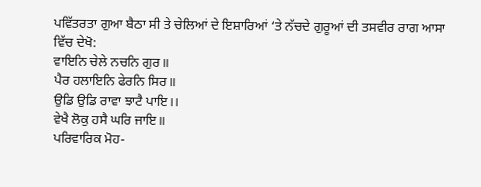ਪਵਿੱਤਰਤਾ ਗੁਆ ਬੈਠਾ ਸੀ ਤੇ ਚੇਲਿਆਂ ਦੇ ਇਸ਼ਾਰਿਆਂ ‘ਤੇ ਨੱਚਦੇ ਗੁਰੂਆਂ ਦੀ ਤਸਵੀਰ ਰਾਗ ਆਸਾ ਵਿੱਚ ਦੇਖੋ:
ਵਾਇਨਿ ਚੇਲੇ ਨਚਨਿ ਗੁਰ॥
ਪੈਰ ਹਲਾਇਨਿ ਫੇਰਨਿ ਸਿਰ॥
ਉਡਿ ਉਡਿ ਰਾਵਾ ਝਾਟੈ ਪਾਇ।।
ਵੇਖੈ ਲੋਕੁ ਹਸੈ ਘਰਿ ਜਾਇ॥
ਪਰਿਵਾਰਿਕ ਮੋਹ-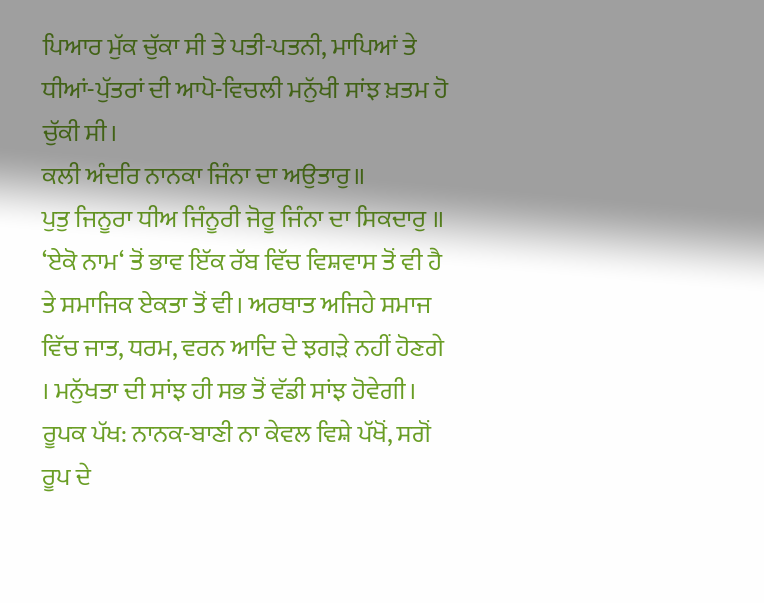ਪਿਆਰ ਮੁੱਕ ਚੁੱਕਾ ਸੀ ਤੇ ਪਤੀ-ਪਤਨੀ, ਮਾਪਿਆਂ ਤੇ ਧੀਆਂ-ਪੁੱਤਰਾਂ ਦੀ ਆਪੋ-ਵਿਚਲੀ ਮਨੁੱਖੀ ਸਾਂਝ ਖ਼ਤਮ ਹੋ ਚੁੱਕੀ ਸੀ।
ਕਲੀ ਅੰਦਰਿ ਨਾਨਕਾ ਜਿੰਨਾ ਦਾ ਅਉਤਾਰੁ॥
ਪੁਤੁ ਜਿਨੂਰਾ ਧੀਅ ਜਿੰਨੂਰੀ ਜੋਰੂ ਜਿੰਨਾ ਦਾ ਸਿਕਦਾਰੁ ॥
‘ਏਕੋ ਨਾਮ‘ ਤੋਂ ਭਾਵ ਇੱਕ ਰੱਬ ਵਿੱਚ ਵਿਸ਼ਵਾਸ ਤੋਂ ਵੀ ਹੈ ਤੇ ਸਮਾਜਿਕ ਏਕਤਾ ਤੋਂ ਵੀ। ਅਰਥਾਤ ਅਜਿਹੇ ਸਮਾਜ ਵਿੱਚ ਜਾਤ, ਧਰਮ, ਵਰਨ ਆਦਿ ਦੇ ਝਗੜੇ ਨਹੀਂ ਹੋਣਗੇ । ਮਨੁੱਖਤਾ ਦੀ ਸਾਂਝ ਹੀ ਸਭ ਤੋਂ ਵੱਡੀ ਸਾਂਝ ਹੋਵੇਗੀ।
ਰੂਪਕ ਪੱਖ: ਨਾਨਕ-ਬਾਣੀ ਨਾ ਕੇਵਲ ਵਿਸ਼ੇ ਪੱਖੋਂ, ਸਗੋਂ ਰੂਪ ਦੇ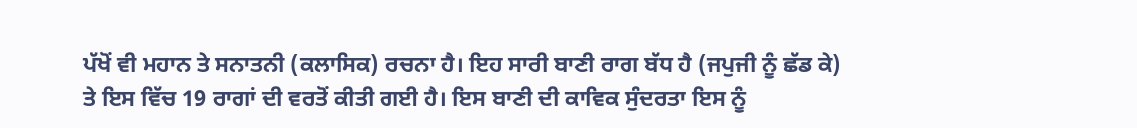ਪੱਖੋਂ ਵੀ ਮਹਾਨ ਤੇ ਸਨਾਤਨੀ (ਕਲਾਸਿਕ) ਰਚਨਾ ਹੈ। ਇਹ ਸਾਰੀ ਬਾਣੀ ਰਾਗ ਬੱਧ ਹੈ (ਜਪੁਜੀ ਨੂੰ ਛੱਡ ਕੇ) ਤੇ ਇਸ ਵਿੱਚ 19 ਰਾਗਾਂ ਦੀ ਵਰਤੋਂ ਕੀਤੀ ਗਈ ਹੈ। ਇਸ ਬਾਣੀ ਦੀ ਕਾਵਿਕ ਸੁੰਦਰਤਾ ਇਸ ਨੂੰ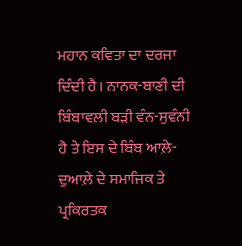ਮਹਾਨ ਕਵਿਤਾ ਦਾ ਦਰਜਾ ਦਿੰਦੀ ਹੈ। ਨਾਨਕ-ਬਾਣੀ ਦੀ ਬਿੰਬਾਵਲੀ ਬੜੀ ਵੰਨ-ਸੁਵੰਨੀ ਹੈ ਤੇ ਇਸ ਦੇ ਬਿੰਬ ਆਲ਼ੇ-ਦੁਆਲ਼ੇ ਦੇ ਸਮਾਜਿਕ ਤੇ ਪ੍ਰਕਿਰਤਕ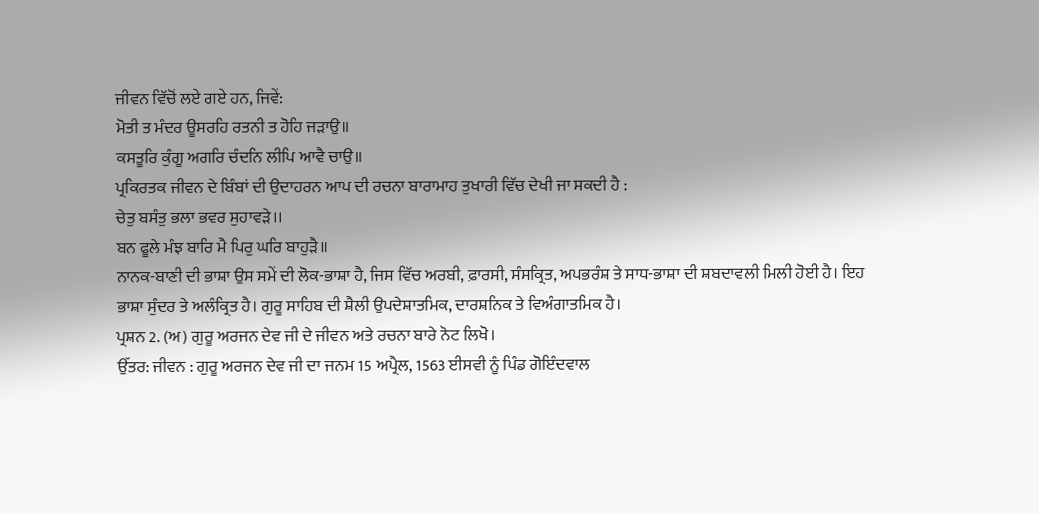ਜੀਵਨ ਵਿੱਚੋਂ ਲਏ ਗਏ ਹਨ, ਜਿਵੇਂ:
ਮੋਤੀ ਤ ਮੰਦਰ ਊਸਰਹਿ ਰਤਨੀ ਤ ਹੋਹਿ ਜੜਾਉ॥
ਕਸਤੂਰਿ ਕੁੰਗੂ ਅਗਰਿ ਚੰਦਨਿ ਲੀਪਿ ਆਵੈ ਚਾਉ॥
ਪ੍ਰਕਿਰਤਕ ਜੀਵਨ ਦੇ ਬਿੰਬਾਂ ਦੀ ਉਦਾਹਰਨ ਆਪ ਦੀ ਰਚਨਾ ਬਾਰਾਮਾਹ ਤੁਖਾਰੀ ਵਿੱਚ ਦੇਖੀ ਜਾ ਸਕਦੀ ਹੈ :
ਚੇਤੁ ਬਸੰਤੁ ਭਲਾ ਭਵਰ ਸੁਹਾਵੜੇ।।
ਬਨ ਫੂਲੇ ਮੰਝ ਬਾਰਿ ਮੈ ਪਿਰੁ ਘਰਿ ਬਾਹੁੜੈ॥
ਨਾਨਕ-ਬਾਣੀ ਦੀ ਭਾਸ਼ਾ ਉਸ ਸਮੇਂ ਦੀ ਲੋਕ-ਭਾਸ਼ਾ ਹੈ, ਜਿਸ ਵਿੱਚ ਅਰਬੀ, ਫ਼ਾਰਸੀ, ਸੰਸਕ੍ਰਿਤ, ਅਪਭਰੰਸ਼ ਤੇ ਸਾਧ-ਭਾਸ਼ਾ ਦੀ ਸ਼ਬਦਾਵਲੀ ਮਿਲੀ ਹੋਈ ਹੈ। ਇਹ ਭਾਸ਼ਾ ਸੁੰਦਰ ਤੇ ਅਲੰਕ੍ਰਿਤ ਹੈ। ਗੁਰੂ ਸਾਹਿਬ ਦੀ ਸ਼ੈਲੀ ਉਪਦੇਸ਼ਾਤਮਿਕ, ਦਾਰਸ਼ਨਿਕ ਤੇ ਵਿਅੰਗਾਤਮਿਕ ਹੈ।
ਪ੍ਰਸ਼ਨ 2. (ਅ) ਗੁਰੂ ਅਰਜਨ ਦੇਵ ਜੀ ਦੇ ਜੀਵਨ ਅਤੇ ਰਚਨਾ ਬਾਰੇ ਨੋਟ ਲਿਖੋ।
ਉੱਤਰ: ਜੀਵਨ : ਗੁਰੂ ਅਰਜਨ ਦੇਵ ਜੀ ਦਾ ਜਨਮ 15 ਅਪ੍ਰੈਲ, 1563 ਈਸਵੀ ਨੂੰ ਪਿੰਡ ਗੋਇੰਦਵਾਲ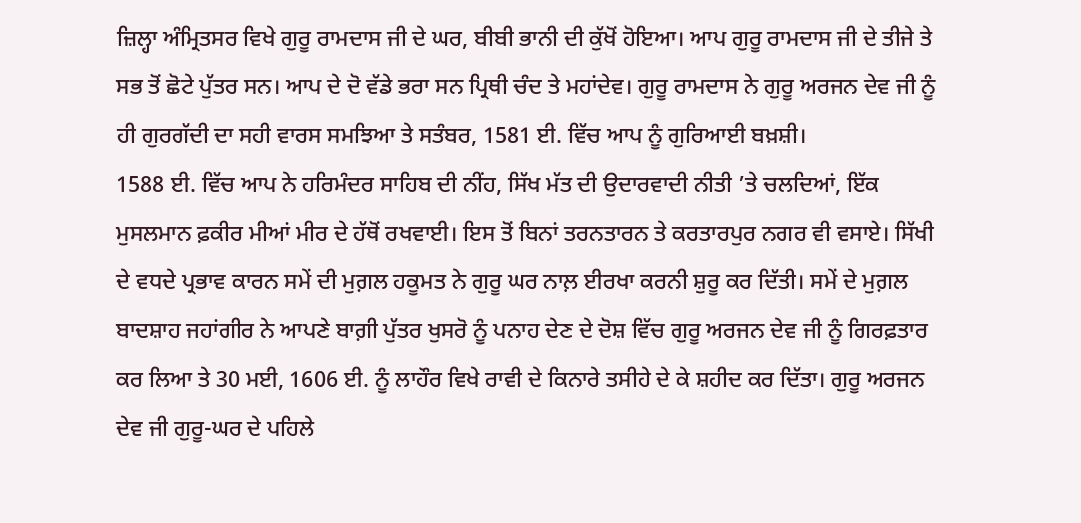ਜ਼ਿਲ੍ਹਾ ਅੰਮ੍ਰਿਤਸਰ ਵਿਖੇ ਗੁਰੂ ਰਾਮਦਾਸ ਜੀ ਦੇ ਘਰ, ਬੀਬੀ ਭਾਨੀ ਦੀ ਕੁੱਖੋਂ ਹੋਇਆ। ਆਪ ਗੁਰੂ ਰਾਮਦਾਸ ਜੀ ਦੇ ਤੀਜੇ ਤੇ ਸਭ ਤੋਂ ਛੋਟੇ ਪੁੱਤਰ ਸਨ। ਆਪ ਦੇ ਦੋ ਵੱਡੇ ਭਰਾ ਸਨ ਪ੍ਰਿਥੀ ਚੰਦ ਤੇ ਮਹਾਂਦੇਵ। ਗੁਰੂ ਰਾਮਦਾਸ ਨੇ ਗੁਰੂ ਅਰਜਨ ਦੇਵ ਜੀ ਨੂੰ ਹੀ ਗੁਰਗੱਦੀ ਦਾ ਸਹੀ ਵਾਰਸ ਸਮਝਿਆ ਤੇ ਸਤੰਬਰ, 1581 ਈ. ਵਿੱਚ ਆਪ ਨੂੰ ਗੁਰਿਆਈ ਬਖ਼ਸ਼ੀ।
1588 ਈ. ਵਿੱਚ ਆਪ ਨੇ ਹਰਿਮੰਦਰ ਸਾਹਿਬ ਦੀ ਨੀਂਹ, ਸਿੱਖ ਮੱਤ ਦੀ ਉਦਾਰਵਾਦੀ ਨੀਤੀ ’ਤੇ ਚਲਦਿਆਂ, ਇੱਕ ਮੁਸਲਮਾਨ ਫ਼ਕੀਰ ਮੀਆਂ ਮੀਰ ਦੇ ਹੱਥੋਂ ਰਖਵਾਈ। ਇਸ ਤੋਂ ਬਿਨਾਂ ਤਰਨਤਾਰਨ ਤੇ ਕਰਤਾਰਪੁਰ ਨਗਰ ਵੀ ਵਸਾਏ। ਸਿੱਖੀ ਦੇ ਵਧਦੇ ਪ੍ਰਭਾਵ ਕਾਰਨ ਸਮੇਂ ਦੀ ਮੁਗ਼ਲ ਹਕੂਮਤ ਨੇ ਗੁਰੂ ਘਰ ਨਾਲ਼ ਈਰਖਾ ਕਰਨੀ ਸ਼ੁਰੂ ਕਰ ਦਿੱਤੀ। ਸਮੇਂ ਦੇ ਮੁਗ਼ਲ ਬਾਦਸ਼ਾਹ ਜਹਾਂਗੀਰ ਨੇ ਆਪਣੇ ਬਾਗ਼ੀ ਪੁੱਤਰ ਖੁਸਰੋ ਨੂੰ ਪਨਾਹ ਦੇਣ ਦੇ ਦੋਸ਼ ਵਿੱਚ ਗੁਰੂ ਅਰਜਨ ਦੇਵ ਜੀ ਨੂੰ ਗਿਰਫ਼ਤਾਰ ਕਰ ਲਿਆ ਤੇ 30 ਮਈ, 1606 ਈ. ਨੂੰ ਲਾਹੌਰ ਵਿਖੇ ਰਾਵੀ ਦੇ ਕਿਨਾਰੇ ਤਸੀਹੇ ਦੇ ਕੇ ਸ਼ਹੀਦ ਕਰ ਦਿੱਤਾ। ਗੁਰੂ ਅਰਜਨ ਦੇਵ ਜੀ ਗੁਰੂ-ਘਰ ਦੇ ਪਹਿਲੇ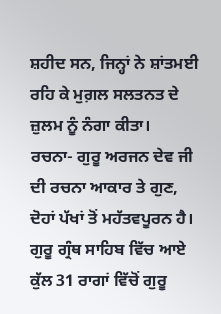ਸ਼ਹੀਦ ਸਨ, ਜਿਨ੍ਹਾਂ ਨੇ ਸ਼ਾਂਤਮਈ ਰਹਿ ਕੇ ਮੁਗ਼ਲ ਸਲਤਨਤ ਦੇ ਜ਼ੁਲਮ ਨੂੰ ਨੰਗਾ ਕੀਤਾ।
ਰਚਨਾ- ਗੁਰੂ ਅਰਜਨ ਦੇਵ ਜੀ ਦੀ ਰਚਨਾ ਆਕਾਰ ਤੇ ਗੁਣ, ਦੋਹਾਂ ਪੱਖਾਂ ਤੋਂ ਮਹੱਤਵਪੂਰਨ ਹੈ। ਗੁਰੂ ਗ੍ਰੰਥ ਸਾਹਿਬ ਵਿੱਚ ਆਏ ਕੁੱਲ 31 ਰਾਗਾਂ ਵਿੱਚੋਂ ਗੁਰੂ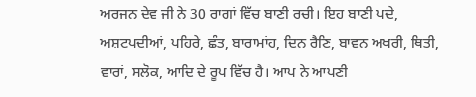ਅਰਜਨ ਦੇਵ ਜੀ ਨੇ 30 ਰਾਗਾਂ ਵਿੱਚ ਬਾਣੀ ਰਚੀ। ਇਹ ਬਾਣੀ ਪਦੇ, ਅਸ਼ਟਪਦੀਆਂ, ਪਹਿਰੇ, ਛੰਤ, ਬਾਰਾਮਾਂਹ, ਦਿਨ ਰੈਣਿ, ਬਾਵਨ ਅਖਰੀ, ਥਿਤੀ, ਵਾਰਾਂ, ਸਲੋਕ, ਆਦਿ ਦੇ ਰੂਪ ਵਿੱਚ ਹੈ। ਆਪ ਨੇ ਆਪਣੀ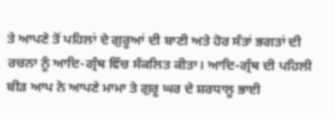ਤੇ ਆਪਣੇ ਤੋਂ ਪਹਿਲਾਂ ਦੇ ਗੁਰੂਆਂ ਦੀ ਬਾਣੀ ਅਤੇ ਹੋਰ ਸੰਤਾਂ ਭਗਤਾਂ ਦੀ ਰਚਨਾ ਨੂੰ ਆਦਿ-ਗ੍ਰੰਥ ਵਿੱਚ ਸੰਕਲਿਤ ਕੀਤਾ। ਆਦਿ-ਗ੍ਰੰਥ ਦੀ ਪਹਿਲੀ ਬੀੜ ਆਪ ਨੇ ਆਪਣੇ ਮਾਮਾ ਤੇ ਗੁਰੂ ਘਰ ਦੇ ਸ਼ਰਧਾਲੂ ਭਾਈ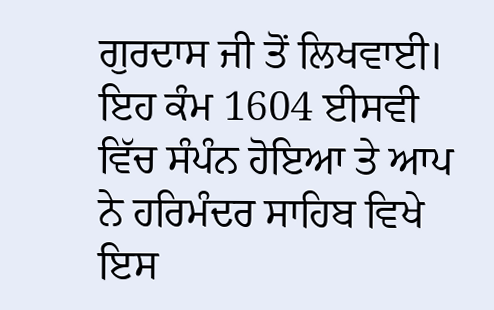ਗੁਰਦਾਸ ਜੀ ਤੋਂ ਲਿਖਵਾਈ। ਇਹ ਕੰਮ 1604 ਈਸਵੀ ਵਿੱਚ ਸੰਪੰਨ ਹੋਇਆ ਤੇ ਆਪ ਨੇ ਹਰਿਮੰਦਰ ਸਾਹਿਬ ਵਿਖੇ ਇਸ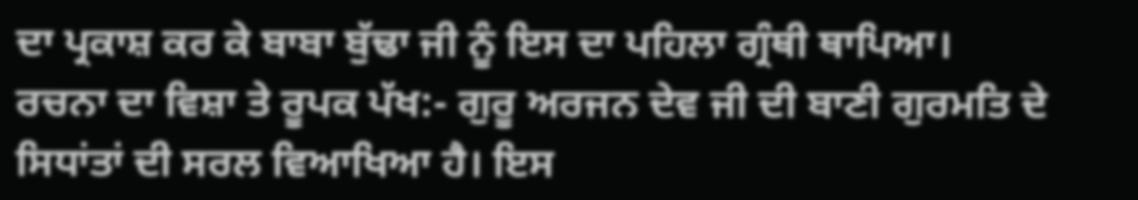ਦਾ ਪ੍ਰਕਾਸ਼ ਕਰ ਕੇ ਬਾਬਾ ਬੁੱਢਾ ਜੀ ਨੂੰ ਇਸ ਦਾ ਪਹਿਲਾ ਗ੍ਰੰਥੀ ਥਾਪਿਆ।
ਰਚਨਾ ਦਾ ਵਿਸ਼ਾ ਤੇ ਰੂਪਕ ਪੱਖ:- ਗੁਰੂ ਅਰਜਨ ਦੇਵ ਜੀ ਦੀ ਬਾਣੀ ਗੁਰਮਤਿ ਦੇ ਸਿਧਾਂਤਾਂ ਦੀ ਸਰਲ ਵਿਆਖਿਆ ਹੈ। ਇਸ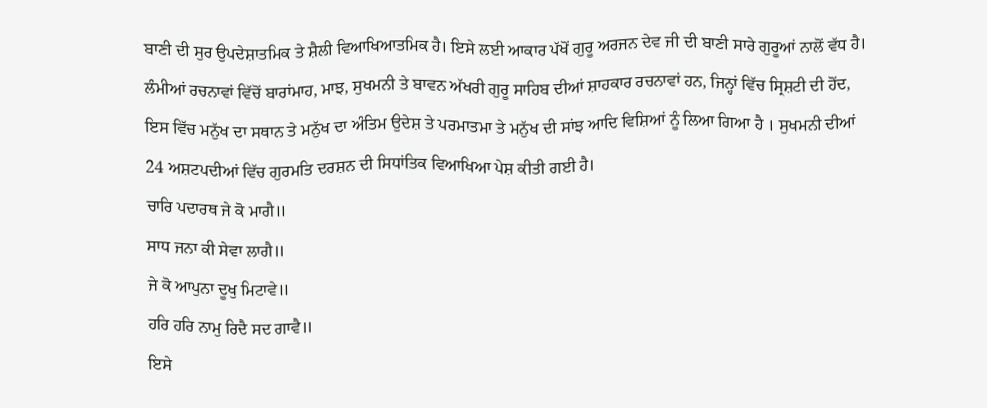ਬਾਣੀ ਦੀ ਸੁਰ ਉਪਦੇਸ਼ਾਤਮਿਕ ਤੇ ਸ਼ੈਲੀ ਵਿਆਖਿਆਤਮਿਕ ਹੈ। ਇਸੇ ਲਈ ਆਕਾਰ ਪੱਖੋਂ ਗੁਰੂ ਅਰਜਨ ਦੇਵ ਜੀ ਦੀ ਬਾਣੀ ਸਾਰੇ ਗੁਰੂਆਂ ਨਾਲੋਂ ਵੱਧ ਹੈ। ਲੰਮੀਆਂ ਰਚਨਾਵਾਂ ਵਿੱਚੋਂ ਬਾਰਾਂਮਾਹ, ਮਾਝ, ਸੁਖਮਨੀ ਤੇ ਬਾਵਨ ਅੱਖਰੀ ਗੁਰੂ ਸਾਹਿਬ ਦੀਆਂ ਸ਼ਾਹਕਾਰ ਰਚਨਾਵਾਂ ਹਨ, ਜਿਨ੍ਹਾਂ ਵਿੱਚ ਸ੍ਰਿਸ਼ਟੀ ਦੀ ਹੋਂਦ, ਇਸ ਵਿੱਚ ਮਨੁੱਖ ਦਾ ਸਥਾਨ ਤੇ ਮਨੁੱਖ ਦਾ ਅੰਤਿਮ ਉਦੇਸ਼ ਤੇ ਪਰਮਾਤਮਾ ਤੇ ਮਨੁੱਖ ਦੀ ਸਾਂਝ ਆਦਿ ਵਿਸ਼ਿਆਂ ਨੂੰ ਲਿਆ ਗਿਆ ਹੈ । ਸੁਖਮਨੀ ਦੀਆਂ 24 ਅਸ਼ਟਪਦੀਆਂ ਵਿੱਚ ਗੁਰਮਤਿ ਦਰਸ਼ਨ ਦੀ ਸਿਧਾਂਤਿਕ ਵਿਆਖਿਆ ਪੇਸ਼ ਕੀਤੀ ਗਈ ਹੈ।
ਚਾਰਿ ਪਦਾਰਥ ਜੇ ਕੋ ਮਾਗੈ॥
ਸਾਧ ਜਨਾ ਕੀ ਸੇਵਾ ਲਾਗੈ॥
ਜੇ ਕੋ ਆਪੁਨਾ ਦੂਖੁ ਮਿਟਾਵੇ॥
ਹਰਿ ਹਰਿ ਨਾਮੁ ਰਿਦੈ ਸਦ ਗਾਵੈ॥
ਇਸੇ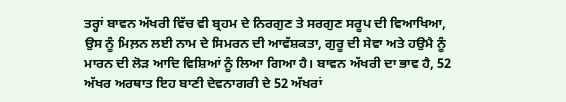ਤਰ੍ਹਾਂ ਬਾਵਨ ਅੱਖਰੀ ਵਿੱਚ ਵੀ ਬ੍ਰਹਮ ਦੇ ਨਿਰਗੁਣ ਤੇ ਸਰਗੁਣ ਸਰੂਪ ਦੀ ਵਿਆਖਿਆ, ਉਸ ਨੂੰ ਮਿਲ਼ਨ ਲਈ ਨਾਮ ਦੇ ਸਿਮਰਨ ਦੀ ਆਵੱਸ਼ਕਤਾ, ਗੁਰੂ ਦੀ ਸੇਵਾ ਅਤੇ ਹਉਮੈ ਨੂੰ ਮਾਰਨ ਦੀ ਲੋੜ ਆਦਿ ਵਿਸ਼ਿਆਂ ਨੂੰ ਲਿਆ ਗਿਆ ਹੈ। ਬਾਵਨ ਅੱਖਰੀ ਦਾ ਭਾਵ ਹੈ, 52 ਅੱਖਰ ਅਰਥਾਤ ਇਹ ਬਾਣੀ ਦੇਵਨਾਗਰੀ ਦੇ 52 ਅੱਖਰਾਂ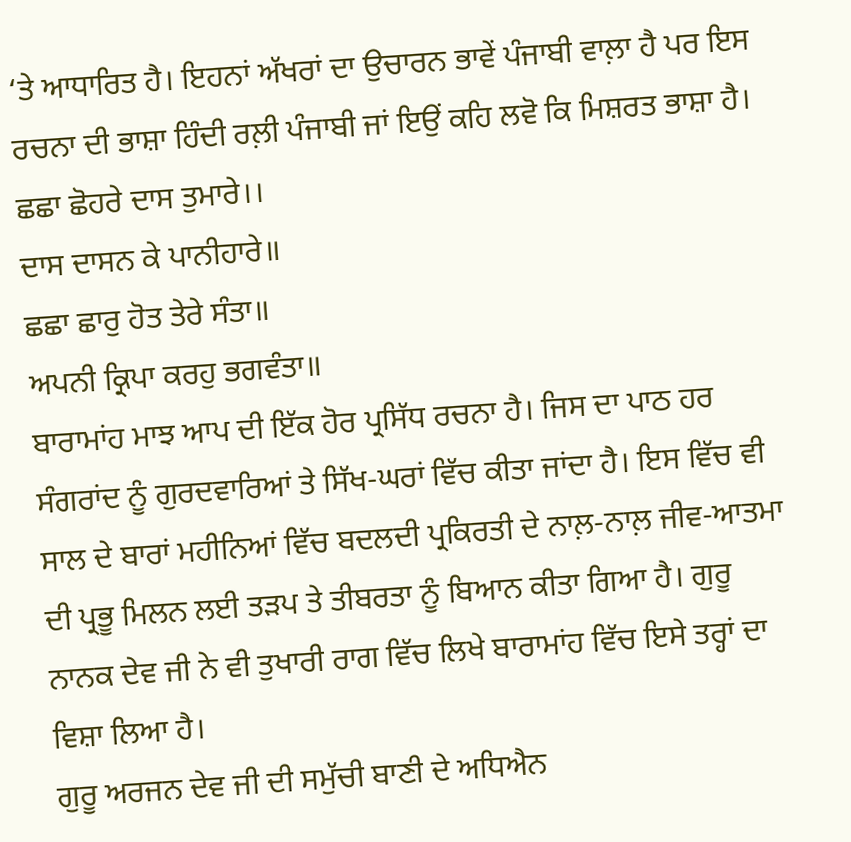‘ਤੇ ਆਧਾਰਿਤ ਹੈ। ਇਹਨਾਂ ਅੱਖਰਾਂ ਦਾ ਉਚਾਰਨ ਭਾਵੇਂ ਪੰਜਾਬੀ ਵਾਲ਼ਾ ਹੈ ਪਰ ਇਸ ਰਚਨਾ ਦੀ ਭਾਸ਼ਾ ਹਿੰਦੀ ਰਲ਼ੀ ਪੰਜਾਬੀ ਜਾਂ ਇਉਂ ਕਹਿ ਲਵੋ ਕਿ ਮਿਸ਼ਰਤ ਭਾਸ਼ਾ ਹੈ।
ਛਛਾ ਛੋਹਰੇ ਦਾਸ ਤੁਮਾਰੇ।।
ਦਾਸ ਦਾਸਨ ਕੇ ਪਾਨੀਹਾਰੇ॥
ਛਛਾ ਛਾਰੁ ਹੋਤ ਤੇਰੇ ਸੰਤਾ॥
ਅਪਨੀ ਕ੍ਰਿਪਾ ਕਰਹੁ ਭਗਵੰਤਾ॥
ਬਾਰਾਮਾਂਹ ਮਾਝ ਆਪ ਦੀ ਇੱਕ ਹੋਰ ਪ੍ਰਸਿੱਧ ਰਚਨਾ ਹੈ। ਜਿਸ ਦਾ ਪਾਠ ਹਰ ਸੰਗਰਾਂਦ ਨੂੰ ਗੁਰਦਵਾਰਿਆਂ ਤੇ ਸਿੱਖ-ਘਰਾਂ ਵਿੱਚ ਕੀਤਾ ਜਾਂਦਾ ਹੈ। ਇਸ ਵਿੱਚ ਵੀ ਸਾਲ ਦੇ ਬਾਰਾਂ ਮਹੀਨਿਆਂ ਵਿੱਚ ਬਦਲਦੀ ਪ੍ਰਕਿਰਤੀ ਦੇ ਨਾਲ਼-ਨਾਲ਼ ਜੀਵ-ਆਤਮਾ ਦੀ ਪ੍ਰਭੂ ਮਿਲਨ ਲਈ ਤੜਪ ਤੇ ਤੀਬਰਤਾ ਨੂੰ ਬਿਆਨ ਕੀਤਾ ਗਿਆ ਹੈ। ਗੁਰੂ ਨਾਨਕ ਦੇਵ ਜੀ ਨੇ ਵੀ ਤੁਖਾਰੀ ਰਾਗ ਵਿੱਚ ਲਿਖੇ ਬਾਰਾਮਾਂਹ ਵਿੱਚ ਇਸੇ ਤਰ੍ਹਾਂ ਦਾ ਵਿਸ਼ਾ ਲਿਆ ਹੈ।
ਗੁਰੂ ਅਰਜਨ ਦੇਵ ਜੀ ਦੀ ਸਮੁੱਚੀ ਬਾਣੀ ਦੇ ਅਧਿਐਨ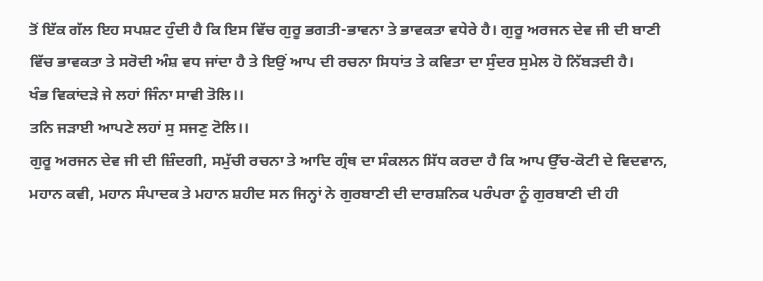ਤੋਂ ਇੱਕ ਗੱਲ ਇਹ ਸਪਸ਼ਟ ਹੁੰਦੀ ਹੈ ਕਿ ਇਸ ਵਿੱਚ ਗੁਰੂ ਭਗਤੀ-ਭਾਵਨਾ ਤੇ ਭਾਵਕਤਾ ਵਧੇਰੇ ਹੈ। ਗੁਰੂ ਅਰਜਨ ਦੇਵ ਜੀ ਦੀ ਬਾਣੀ ਵਿੱਚ ਭਾਵਕਤਾ ਤੇ ਸਰੋਦੀ ਅੰਸ਼ ਵਧ ਜਾਂਦਾ ਹੈ ਤੇ ਇਉਂ ਆਪ ਦੀ ਰਚਨਾ ਸਿਧਾਂਤ ਤੇ ਕਵਿਤਾ ਦਾ ਸੁੰਦਰ ਸੁਮੇਲ ਹੋ ਨਿੱਬੜਦੀ ਹੈ।
ਖੰਭ ਵਿਕਾਂਦੜੇ ਜੇ ਲਹਾਂ ਜਿੰਨਾ ਸਾਵੀ ਤੋਲਿ।।
ਤਨਿ ਜੜਾਈ ਆਪਣੇ ਲਹਾਂ ਸੁ ਸਜਣੁ ਟੋਲਿ।।
ਗੁਰੂ ਅਰਜਨ ਦੇਵ ਜੀ ਦੀ ਜ਼ਿੰਦਗੀ, ਸਮੁੱਚੀ ਰਚਨਾ ਤੇ ਆਦਿ ਗ੍ਰੰਥ ਦਾ ਸੰਕਲਨ ਸਿੱਧ ਕਰਦਾ ਹੈ ਕਿ ਆਪ ਉੱਚ-ਕੋਟੀ ਦੇ ਵਿਦਵਾਨ, ਮਹਾਨ ਕਵੀ, ਮਹਾਨ ਸੰਪਾਦਕ ਤੇ ਮਹਾਨ ਸ਼ਹੀਦ ਸਨ ਜਿਨ੍ਹਾਂ ਨੇ ਗੁਰਬਾਣੀ ਦੀ ਦਾਰਸ਼ਨਿਕ ਪਰੰਪਰਾ ਨੂੰ ਗੁਰਬਾਣੀ ਦੀ ਹੀ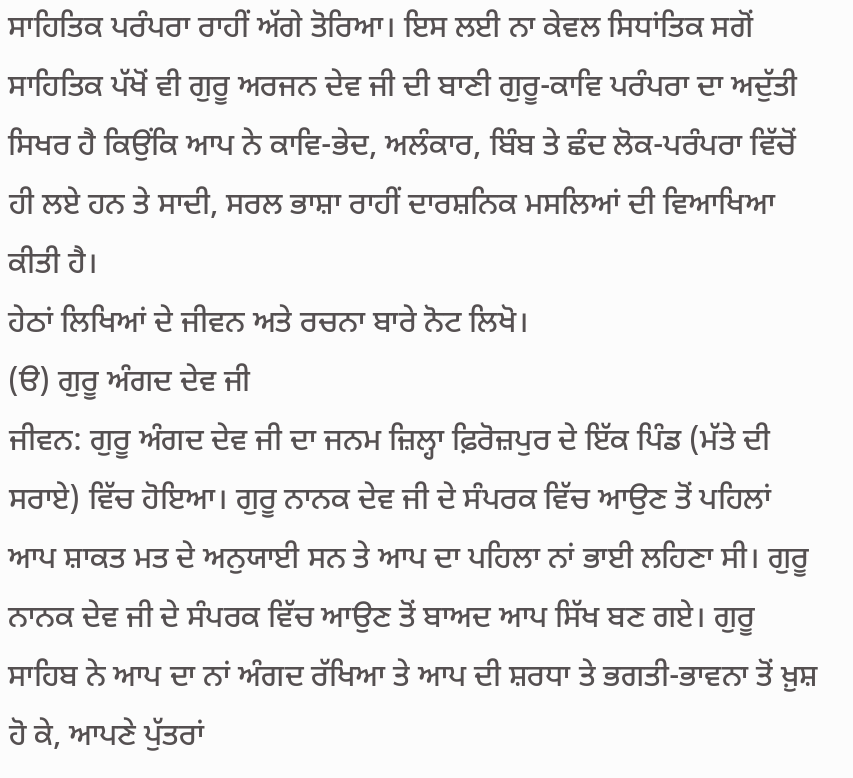ਸਾਹਿਤਿਕ ਪਰੰਪਰਾ ਰਾਹੀਂ ਅੱਗੇ ਤੋਰਿਆ। ਇਸ ਲਈ ਨਾ ਕੇਵਲ ਸਿਧਾਂਤਿਕ ਸਗੋਂ ਸਾਹਿਤਿਕ ਪੱਖੋਂ ਵੀ ਗੁਰੂ ਅਰਜਨ ਦੇਵ ਜੀ ਦੀ ਬਾਣੀ ਗੁਰੂ-ਕਾਵਿ ਪਰੰਪਰਾ ਦਾ ਅਦੁੱਤੀ ਸਿਖਰ ਹੈ ਕਿਉਂਕਿ ਆਪ ਨੇ ਕਾਵਿ-ਭੇਦ, ਅਲੰਕਾਰ, ਬਿੰਬ ਤੇ ਛੰਦ ਲੋਕ-ਪਰੰਪਰਾ ਵਿੱਚੋਂ ਹੀ ਲਏ ਹਨ ਤੇ ਸਾਦੀ, ਸਰਲ ਭਾਸ਼ਾ ਰਾਹੀਂ ਦਾਰਸ਼ਨਿਕ ਮਸਲਿਆਂ ਦੀ ਵਿਆਖਿਆ ਕੀਤੀ ਹੈ।
ਹੇਠਾਂ ਲਿਖਿਆਂ ਦੇ ਜੀਵਨ ਅਤੇ ਰਚਨਾ ਬਾਰੇ ਨੋਟ ਲਿਖੋ।
(ੳ) ਗੁਰੂ ਅੰਗਦ ਦੇਵ ਜੀ
ਜੀਵਨ: ਗੁਰੂ ਅੰਗਦ ਦੇਵ ਜੀ ਦਾ ਜਨਮ ਜ਼ਿਲ੍ਹਾ ਫ਼ਿਰੋਜ਼ਪੁਰ ਦੇ ਇੱਕ ਪਿੰਡ (ਮੱਤੇ ਦੀ ਸਰਾਏ) ਵਿੱਚ ਹੋਇਆ। ਗੁਰੂ ਨਾਨਕ ਦੇਵ ਜੀ ਦੇ ਸੰਪਰਕ ਵਿੱਚ ਆਉਣ ਤੋਂ ਪਹਿਲਾਂ ਆਪ ਸ਼ਾਕਤ ਮਤ ਦੇ ਅਨੁਯਾਈ ਸਨ ਤੇ ਆਪ ਦਾ ਪਹਿਲਾ ਨਾਂ ਭਾਈ ਲਹਿਣਾ ਸੀ। ਗੁਰੂ ਨਾਨਕ ਦੇਵ ਜੀ ਦੇ ਸੰਪਰਕ ਵਿੱਚ ਆਉਣ ਤੋਂ ਬਾਅਦ ਆਪ ਸਿੱਖ ਬਣ ਗਏ। ਗੁਰੂ ਸਾਹਿਬ ਨੇ ਆਪ ਦਾ ਨਾਂ ਅੰਗਦ ਰੱਖਿਆ ਤੇ ਆਪ ਦੀ ਸ਼ਰਧਾ ਤੇ ਭਗਤੀ-ਭਾਵਨਾ ਤੋਂ ਖ਼ੁਸ਼ ਹੋ ਕੇ, ਆਪਣੇ ਪੁੱਤਰਾਂ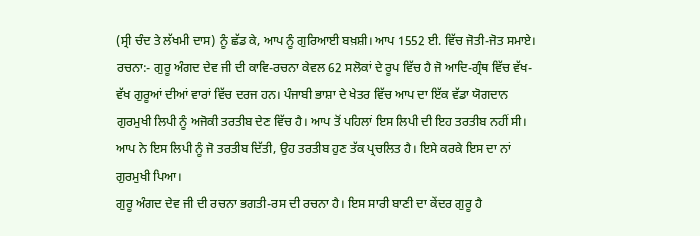(ਸ੍ਰੀ ਚੰਦ ਤੇ ਲੱਖਮੀ ਦਾਸ) ਨੂੰ ਛੱਡ ਕੇ, ਆਪ ਨੂੰ ਗੁਰਿਆਈ ਬਖ਼ਸ਼ੀ। ਆਪ 1552 ਈ. ਵਿੱਚ ਜੋਤੀ-ਜੋਤ ਸਮਾਏ।
ਰਚਨਾ:- ਗੁਰੂ ਅੰਗਦ ਦੇਵ ਜੀ ਦੀ ਕਾਵਿ-ਰਚਨਾ ਕੇਵਲ 62 ਸਲੋਕਾਂ ਦੇ ਰੂਪ ਵਿੱਚ ਹੈ ਜੋ ਆਦਿ-ਗ੍ਰੰਥ ਵਿੱਚ ਵੱਖ-ਵੱਖ ਗੁਰੂਆਂ ਦੀਆਂ ਵਾਰਾਂ ਵਿੱਚ ਦਰਜ ਹਨ। ਪੰਜਾਬੀ ਭਾਸ਼ਾ ਦੇ ਖੇਤਰ ਵਿੱਚ ਆਪ ਦਾ ਇੱਕ ਵੱਡਾ ਯੋਗਦਾਨ ਗੁਰਮੁਖੀ ਲਿਪੀ ਨੂੰ ਅਜੋਕੀ ਤਰਤੀਬ ਦੇਣ ਵਿੱਚ ਹੈ। ਆਪ ਤੋਂ ਪਹਿਲਾਂ ਇਸ ਲਿਪੀ ਦੀ ਇਹ ਤਰਤੀਬ ਨਹੀਂ ਸੀ।
ਆਪ ਨੇ ਇਸ ਲਿਪੀ ਨੂੰ ਜੋ ਤਰਤੀਬ ਦਿੱਤੀ, ਉਹ ਤਰਤੀਬ ਹੁਣ ਤੱਕ ਪ੍ਰਚਲਿਤ ਹੈ। ਇਸੇ ਕਰਕੇ ਇਸ ਦਾ ਨਾਂ ਗੁਰਮੁਖੀ ਪਿਆ।
ਗੁਰੂ ਅੰਗਦ ਦੇਵ ਜੀ ਦੀ ਰਚਨਾ ਭਗਤੀ-ਰਸ ਦੀ ਰਚਨਾ ਹੈ। ਇਸ ਸਾਰੀ ਬਾਣੀ ਦਾ ਕੇਂਦਰ ਗੁਰੂ ਹੈ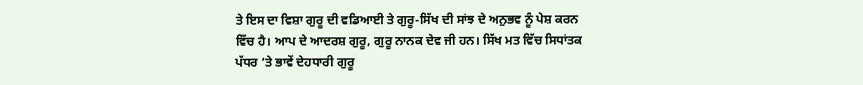ਤੇ ਇਸ ਦਾ ਵਿਸ਼ਾ ਗੁਰੂ ਦੀ ਵਡਿਆਈ ਤੇ ਗੁਰੂ-ਸਿੱਖ ਦੀ ਸਾਂਝ ਦੇ ਅਨੁਭਵ ਨੂੰ ਪੇਸ਼ ਕਰਨ ਵਿੱਚ ਹੈ। ਆਪ ਦੇ ਆਦਰਸ਼ ਗੁਰੂ, ਗੁਰੂ ਨਾਨਕ ਦੇਵ ਜੀ ਹਨ। ਸਿੱਖ ਮਤ ਵਿੱਚ ਸਿਧਾਂਤਕ ਪੱਧਰ ‘ਤੇ ਭਾਵੇਂ ਦੇਹਧਾਰੀ ਗੁਰੂ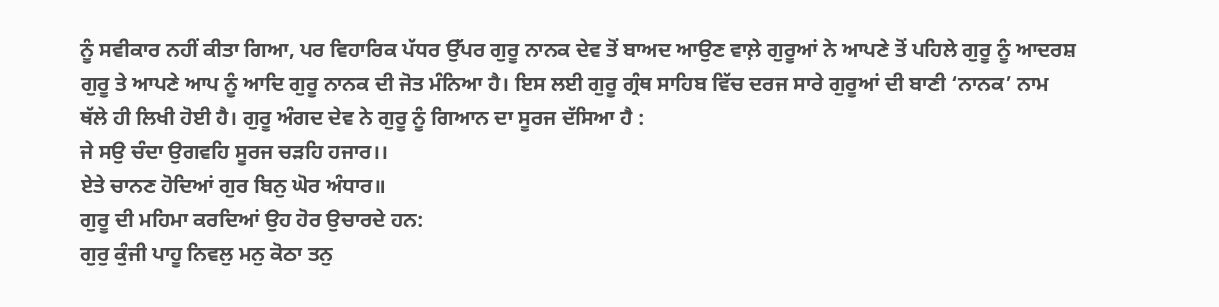ਨੂੰ ਸਵੀਕਾਰ ਨਹੀਂ ਕੀਤਾ ਗਿਆ, ਪਰ ਵਿਹਾਰਿਕ ਪੱਧਰ ਉੱਪਰ ਗੁਰੂ ਨਾਨਕ ਦੇਵ ਤੋਂ ਬਾਅਦ ਆਉਣ ਵਾਲ਼ੇ ਗੁਰੂਆਂ ਨੇ ਆਪਣੇ ਤੋਂ ਪਹਿਲੇ ਗੁਰੂ ਨੂੰ ਆਦਰਸ਼ ਗੁਰੂ ਤੇ ਆਪਣੇ ਆਪ ਨੂੰ ਆਦਿ ਗੁਰੂ ਨਾਨਕ ਦੀ ਜੋਤ ਮੰਨਿਆ ਹੈ। ਇਸ ਲਈ ਗੁਰੂ ਗ੍ਰੰਥ ਸਾਹਿਬ ਵਿੱਚ ਦਰਜ ਸਾਰੇ ਗੁਰੂਆਂ ਦੀ ਬਾਣੀ ‘ਨਾਨਕ’ ਨਾਮ ਥੱਲੇ ਹੀ ਲਿਖੀ ਹੋਈ ਹੈ। ਗੁਰੂ ਅੰਗਦ ਦੇਵ ਨੇ ਗੁਰੂ ਨੂੰ ਗਿਆਨ ਦਾ ਸੂਰਜ ਦੱਸਿਆ ਹੈ :
ਜੇ ਸਉ ਚੰਦਾ ਉਗਵਹਿ ਸੂਰਜ ਚੜਹਿ ਹਜਾਰ।।
ਏਤੇ ਚਾਨਣ ਹੋਦਿਆਂ ਗੁਰ ਬਿਨੁ ਘੋਰ ਅੰਧਾਰ॥
ਗੁਰੂ ਦੀ ਮਹਿਮਾ ਕਰਦਿਆਂ ਉਹ ਹੋਰ ਉਚਾਰਦੇ ਹਨ:
ਗੁਰੁ ਕੁੰਜੀ ਪਾਹੂ ਨਿਵਲੁ ਮਨੁ ਕੋਠਾ ਤਨੁ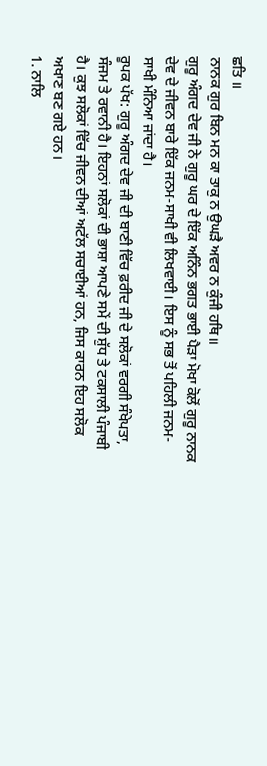ਛਤਿ ॥
ਨਾਨਕ ਗੁਰ ਬਿਨ ਮਨ ਕਾ ਤਾਕੁ ਨ ਉਘੜੈ ਅਵਰ ਨ ਕੁੰਜੀ ਹਥਿ॥
ਗੁਰੂ ਅੰਗਦ ਦੇਵ ਜੀ ਨੇ ਗੁਰੂ ਘਰ ਦੇ ਇੱਕ ਅਨਿੰਨ ਭਗਤ ਭਾਈ ਪੈੜਾ ਮੋਖਾ ਕੋਲੋਂ ਗੁਰੂ ਨਾਨਕ ਦੇਵ ਦੇ ਜੀਵਨ ਬਾਰੇ ਇੱਕ ਜਨਮ-ਸਾਖੀ ਵੀ ਲਿਖਵਾਈ। ਇਸ ਨੂੰ ਸਭ ਤੋਂ ਪਹਿਲੀ ਜਨਮ-ਸਾਖੀ ਮੰਨਿਆ ਜਾਂਦਾ ਹੈ।
ਰੂਪਕ ਪੱਖ: ਗੁਰੂ ਅੰਗਦ ਦੇਵ ਜੀ ਦੀ ਬਾਣੀ ਵਿੱਚ ਫ਼ਰੀਦ ਜੀ ਦੇ ਸਲੋਕਾਂ ਵਰਗੀ ਸੰਖੇਪਤਾ, ਸੰਜਮ ਤੇ ਰਵਾਨੀ ਹੈ। ਇਹਨਾਂ ਸਲੋਕਾਂ ਦੀ ਭਾਸ਼ਾ ਆਪਣੇ ਸਮੇਂ ਦੀ ਸ਼ੁੱਧ ਤੇ ਟਕਸਾਲੀ ਪੰਜਾਬੀ ਹੈ। ਕੁਝ ਸਲੋਕਾਂ ਵਿੱਚ ਜੀਵਨ ਦੀਆਂ ਅਟੱਲ ਸਚਾਈਆਂ ਹਨ, ਜਿਸ ਕਾਰਨ ਇਹ ਸਲੋਕ ਅਖਾਣ ਬਣ ਗਏ ਹਨ।
1. ਨਾਲਿ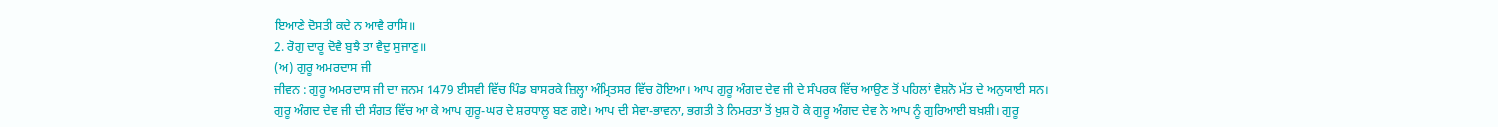ਇਆਣੇ ਦੋਸਤੀ ਕਦੇ ਨ ਆਵੈ ਰਾਸਿ॥
2. ਰੋਗੁ ਦਾਰੂ ਦੋਵੈ ਬੁਝੈ ਤਾ ਵੈਦੁ ਸੁਜਾਣੁ॥
(ਅ) ਗੁਰੂ ਅਮਰਦਾਸ ਜੀ
ਜੀਵਨ : ਗੁਰੂ ਅਮਰਦਾਸ ਜੀ ਦਾ ਜਨਮ 1479 ਈਸਵੀ ਵਿੱਚ ਪਿੰਡ ਬਾਸਰਕੇ ਜ਼ਿਲ੍ਹਾ ਅੰਮ੍ਰਿਤਸਰ ਵਿੱਚ ਹੋਇਆ। ਆਪ ਗੁਰੂ ਅੰਗਦ ਦੇਵ ਜੀ ਦੇ ਸੰਪਰਕ ਵਿੱਚ ਆਉਣ ਤੋਂ ਪਹਿਲਾਂ ਵੈਸ਼ਨੋ ਮੱਤ ਦੇ ਅਨੁਯਾਈ ਸਨ। ਗੁਰੂ ਅੰਗਦ ਦੇਵ ਜੀ ਦੀ ਸੰਗਤ ਵਿੱਚ ਆ ਕੇ ਆਪ ਗੁਰੂ-ਘਰ ਦੇ ਸ਼ਰਧਾਲੂ ਬਣ ਗਏ। ਆਪ ਦੀ ਸੇਵਾ-ਭਾਵਨਾ, ਭਗਤੀ ਤੇ ਨਿਮਰਤਾ ਤੋਂ ਖ਼ੁਸ਼ ਹੋ ਕੇ ਗੁਰੂ ਅੰਗਦ ਦੇਵ ਨੇ ਆਪ ਨੂੰ ਗੁਰਿਆਈ ਬਖ਼ਸ਼ੀ। ਗੁਰੂ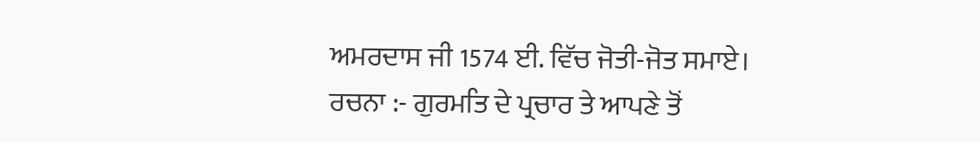ਅਮਰਦਾਸ ਜੀ 1574 ਈ. ਵਿੱਚ ਜੋਤੀ-ਜੋਤ ਸਮਾਏ।
ਰਚਨਾ :- ਗੁਰਮਤਿ ਦੇ ਪ੍ਰਚਾਰ ਤੇ ਆਪਣੇ ਤੋਂ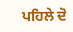ਪਹਿਲੇ ਦੋ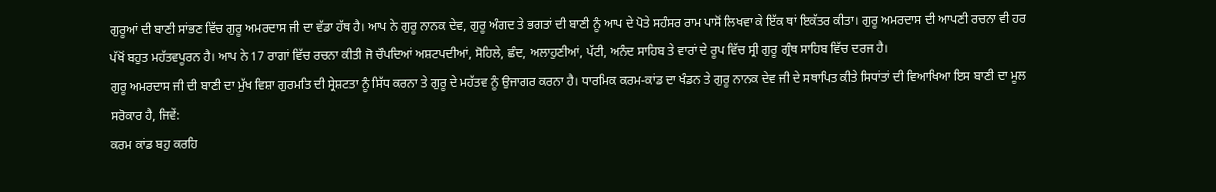ਗੁਰੂਆਂ ਦੀ ਬਾਣੀ ਸਾਂਭਣ ਵਿੱਚ ਗੁਰੂ ਅਮਰਦਾਸ ਜੀ ਦਾ ਵੱਡਾ ਹੱਥ ਹੈ। ਆਪ ਨੇ ਗੁਰੂ ਨਾਨਕ ਦੇਵ, ਗੁਰੂ ਅੰਗਦ ਤੇ ਭਗਤਾਂ ਦੀ ਬਾਣੀ ਨੂੰ ਆਪ ਦੇ ਪੋਤੇ ਸਹੰਸਰ ਰਾਮ ਪਾਸੋਂ ਲਿਖਵਾ ਕੇ ਇੱਕ ਥਾਂ ਇਕੱਤਰ ਕੀਤਾ। ਗੁਰੂ ਅਮਰਦਾਸ ਦੀ ਆਪਣੀ ਰਚਨਾ ਵੀ ਹਰ ਪੱਖੋਂ ਬਹੁਤ ਮਹੱਤਵਪੂਰਨ ਹੈ। ਆਪ ਨੇ 17 ਰਾਗਾਂ ਵਿੱਚ ਰਚਨਾ ਕੀਤੀ ਜੋ ਚੌਪਦਿਆਂ ਅਸ਼ਟਪਦੀਆਂ, ਸੋਹਿਲੇ, ਛੰਦ, ਅਲਾਹੁਣੀਆਂ, ਪੱਟੀ, ਅਨੰਦ ਸਾਹਿਬ ਤੇ ਵਾਰਾਂ ਦੇ ਰੂਪ ਵਿੱਚ ਸ੍ਰੀ ਗੁਰੂ ਗ੍ਰੰਥ ਸਾਹਿਬ ਵਿੱਚ ਦਰਜ ਹੈ।
ਗੁਰੂ ਅਮਰਦਾਸ ਜੀ ਦੀ ਬਾਣੀ ਦਾ ਮੁੱਖ ਵਿਸ਼ਾ ਗੁਰਮਤਿ ਦੀ ਸ੍ਰੇਸ਼ਟਤਾ ਨੂੰ ਸਿੱਧ ਕਰਨਾ ਤੇ ਗੁਰੂ ਦੇ ਮਹੱਤਵ ਨੂੰ ਉਜਾਗਰ ਕਰਨਾ ਹੈ। ਧਾਰਮਿਕ ਕਰਮ-ਕਾਂਡ ਦਾ ਖੰਡਨ ਤੇ ਗੁਰੂ ਨਾਨਕ ਦੇਵ ਜੀ ਦੇ ਸਥਾਪਿਤ ਕੀਤੇ ਸਿਧਾਂਤਾਂ ਦੀ ਵਿਆਖਿਆ ਇਸ ਬਾਣੀ ਦਾ ਮੂਲ ਸਰੋਕਾਰ ਹੈ, ਜਿਵੇਂ:
ਕਰਮ ਕਾਂਡ ਬਹੁ ਕਰਹਿ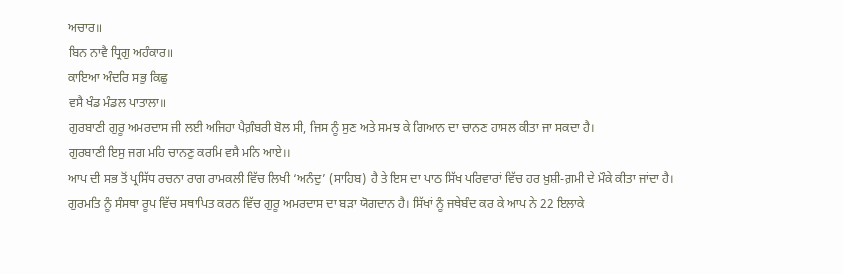ਅਚਾਰ॥
ਬਿਨ ਨਾਵੈ ਧ੍ਰਿਗੁ ਅਹੰਕਾਰ॥
ਕਾਇਆ ਅੰਦਰਿ ਸਭੁ ਕਿਛੁ
ਵਸੈ ਖੰਡ ਮੰਡਲ ਪਾਤਾਲਾ॥
ਗੁਰਬਾਣੀ ਗੁਰੂ ਅਮਰਦਾਸ ਜੀ ਲਈ ਅਜਿਹਾ ਪੈਗ਼ੰਬਰੀ ਬੋਲ ਸੀ, ਜਿਸ ਨੂੰ ਸੁਣ ਅਤੇ ਸਮਝ ਕੇ ਗਿਆਨ ਦਾ ਚਾਨਣ ਹਾਸਲ ਕੀਤਾ ਜਾ ਸਕਦਾ ਹੈ।
ਗੁਰਬਾਣੀ ਇਸੁ ਜਗ ਮਹਿ ਚਾਨਣੁ ਕਰਮਿ ਵਸੈ ਮਨਿ ਆਏ।।
ਆਪ ਦੀ ਸਭ ਤੋਂ ਪ੍ਰਸਿੱਧ ਰਚਨਾ ਰਾਗ ਰਾਮਕਲੀ ਵਿੱਚ ਲਿਖੀ ‘ਅਨੰਦੁ’ (ਸਾਹਿਬ) ਹੈ ਤੇ ਇਸ ਦਾ ਪਾਠ ਸਿੱਖ ਪਰਿਵਾਰਾਂ ਵਿੱਚ ਹਰ ਖ਼ੁਸ਼ੀ-ਗ਼ਮੀ ਦੇ ਮੌਕੇ ਕੀਤਾ ਜਾਂਦਾ ਹੈ।
ਗੁਰਮਤਿ ਨੂੰ ਸੰਸਥਾ ਰੂਪ ਵਿੱਚ ਸਥਾਪਿਤ ਕਰਨ ਵਿੱਚ ਗੁਰੂ ਅਮਰਦਾਸ ਦਾ ਬੜਾ ਯੋਗਦਾਨ ਹੈ। ਸਿੱਖਾਂ ਨੂੰ ਜਥੇਬੰਦ ਕਰ ਕੇ ਆਪ ਨੇ 22 ਇਲਾਕੇ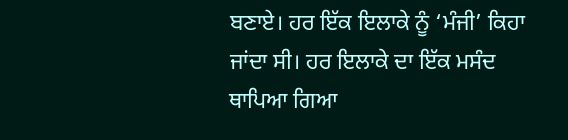ਬਣਾਏ। ਹਰ ਇੱਕ ਇਲਾਕੇ ਨੂੰ ‘ਮੰਜੀ’ ਕਿਹਾ ਜਾਂਦਾ ਸੀ। ਹਰ ਇਲਾਕੇ ਦਾ ਇੱਕ ਮਸੰਦ ਥਾਪਿਆ ਗਿਆ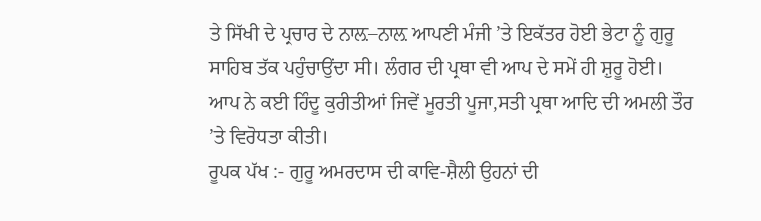ਤੇ ਸਿੱਖੀ ਦੇ ਪ੍ਰਚਾਰ ਦੇ ਨਾਲ਼–ਨਾਲ਼ ਆਪਣੀ ਮੰਜੀ ’ਤੇ ਇਕੱਤਰ ਹੋਈ ਭੇਟਾ ਨੂੰ ਗੁਰੂ ਸਾਹਿਬ ਤੱਕ ਪਹੁੰਚਾਉਂਦਾ ਸੀ। ਲੰਗਰ ਦੀ ਪ੍ਰਥਾ ਵੀ ਆਪ ਦੇ ਸਮੇਂ ਹੀ ਸ਼ੁਰੂ ਹੋਈ। ਆਪ ਨੇ ਕਈ ਹਿੰਦੂ ਕੁਰੀਤੀਆਂ ਜਿਵੇਂ ਮੂਰਤੀ ਪੂਜਾ,ਸਤੀ ਪ੍ਰਥਾ ਆਦਿ ਦੀ ਅਮਲੀ ਤੌਰ ’ਤੇ ਵਿਰੋਧਤਾ ਕੀਤੀ।
ਰੂਪਕ ਪੱਖ :- ਗੁਰੂ ਅਮਰਦਾਸ ਦੀ ਕਾਵਿ-ਸ਼ੈਲੀ ਉਹਨਾਂ ਦੀ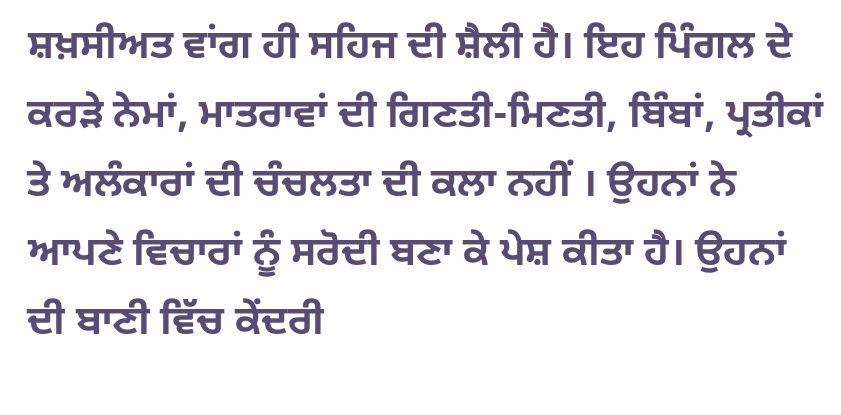ਸ਼ਖ਼ਸੀਅਤ ਵਾਂਗ ਹੀ ਸਹਿਜ ਦੀ ਸ਼ੈਲੀ ਹੈ। ਇਹ ਪਿੰਗਲ ਦੇ ਕਰੜੇ ਨੇਮਾਂ, ਮਾਤਰਾਵਾਂ ਦੀ ਗਿਣਤੀ-ਮਿਣਤੀ, ਬਿੰਬਾਂ, ਪ੍ਰਤੀਕਾਂ ਤੇ ਅਲੰਕਾਰਾਂ ਦੀ ਚੰਚਲਤਾ ਦੀ ਕਲਾ ਨਹੀਂ । ਉਹਨਾਂ ਨੇ ਆਪਣੇ ਵਿਚਾਰਾਂ ਨੂੰ ਸਰੋਦੀ ਬਣਾ ਕੇ ਪੇਸ਼ ਕੀਤਾ ਹੈ। ਉਹਨਾਂ ਦੀ ਬਾਣੀ ਵਿੱਚ ਕੇਂਦਰੀ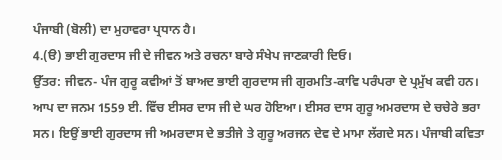ਪੰਜਾਬੀ (ਬੋਲੀ) ਦਾ ਮੁਹਾਵਰਾ ਪ੍ਰਧਾਨ ਹੈ।
4.(ੳ) ਭਾਈ ਗੁਰਦਾਸ ਜੀ ਦੇ ਜੀਵਨ ਅਤੇ ਰਚਨਾ ਬਾਰੇ ਸੰਖੇਪ ਜਾਣਕਾਰੀ ਦਿਓ।
ਉੱਤਰ: ਜੀਵਨ- ਪੰਜ ਗੁਰੂ ਕਵੀਆਂ ਤੋਂ ਬਾਅਦ ਭਾਈ ਗੁਰਦਾਸ ਜੀ ਗੁਰਮਤਿ-ਕਾਵਿ ਪਰੰਪਰਾ ਦੇ ਪ੍ਰਮੁੱਖ ਕਵੀ ਹਨ। ਆਪ ਦਾ ਜਨਮ 1559 ਈ. ਵਿੱਚ ਈਸਰ ਦਾਸ ਜੀ ਦੇ ਘਰ ਹੋਇਆ। ਈਸਰ ਦਾਸ ਗੁਰੂ ਅਮਰਦਾਸ ਦੇ ਚਚੇਰੇ ਭਰਾ ਸਨ। ਇਉਂ ਭਾਈ ਗੁਰਦਾਸ ਜੀ ਅਮਰਦਾਸ ਦੇ ਭਤੀਜੇ ਤੇ ਗੁਰੂ ਅਰਜਨ ਦੇਵ ਦੇ ਮਾਮਾ ਲੱਗਦੇ ਸਨ। ਪੰਜਾਬੀ ਕਵਿਤਾ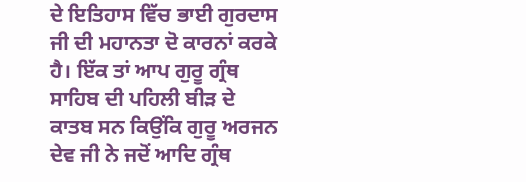ਦੇ ਇਤਿਹਾਸ ਵਿੱਚ ਭਾਈ ਗੁਰਦਾਸ ਜੀ ਦੀ ਮਹਾਨਤਾ ਦੋ ਕਾਰਨਾਂ ਕਰਕੇ ਹੈ। ਇੱਕ ਤਾਂ ਆਪ ਗੁਰੂ ਗ੍ਰੰਥ ਸਾਹਿਬ ਦੀ ਪਹਿਲੀ ਬੀੜ ਦੇ ਕਾਤਬ ਸਨ ਕਿਉਂਕਿ ਗੁਰੂ ਅਰਜਨ ਦੇਵ ਜੀ ਨੇ ਜਦੋਂ ਆਦਿ ਗ੍ਰੰਥ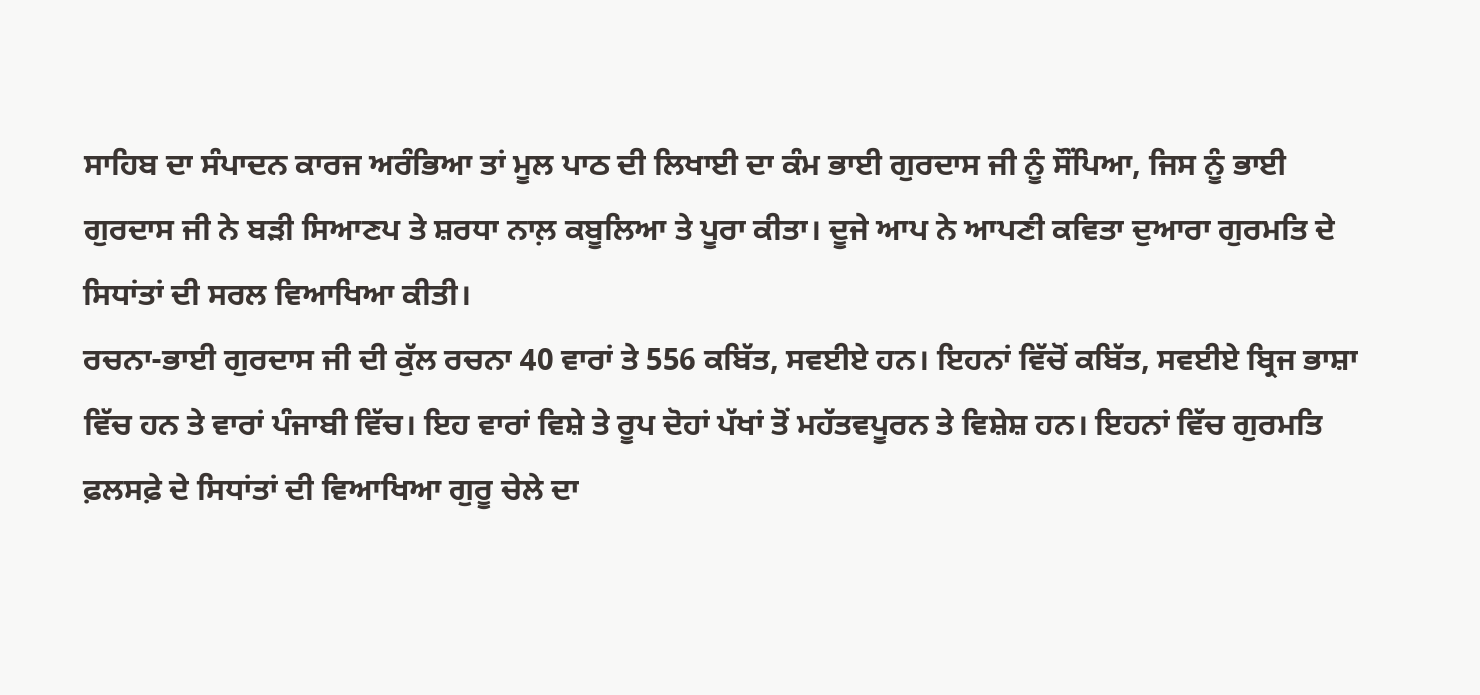ਸਾਹਿਬ ਦਾ ਸੰਪਾਦਨ ਕਾਰਜ ਅਰੰਭਿਆ ਤਾਂ ਮੂਲ ਪਾਠ ਦੀ ਲਿਖਾਈ ਦਾ ਕੰਮ ਭਾਈ ਗੁਰਦਾਸ ਜੀ ਨੂੰ ਸੌਂਪਿਆ, ਜਿਸ ਨੂੰ ਭਾਈ ਗੁਰਦਾਸ ਜੀ ਨੇ ਬੜੀ ਸਿਆਣਪ ਤੇ ਸ਼ਰਧਾ ਨਾਲ਼ ਕਬੂਲਿਆ ਤੇ ਪੂਰਾ ਕੀਤਾ। ਦੂਜੇ ਆਪ ਨੇ ਆਪਣੀ ਕਵਿਤਾ ਦੁਆਰਾ ਗੁਰਮਤਿ ਦੇ ਸਿਧਾਂਤਾਂ ਦੀ ਸਰਲ ਵਿਆਖਿਆ ਕੀਤੀ।
ਰਚਨਾ-ਭਾਈ ਗੁਰਦਾਸ ਜੀ ਦੀ ਕੁੱਲ ਰਚਨਾ 40 ਵਾਰਾਂ ਤੇ 556 ਕਬਿੱਤ, ਸਵਈਏ ਹਨ। ਇਹਨਾਂ ਵਿੱਚੋਂ ਕਬਿੱਤ, ਸਵਈਏ ਬ੍ਰਿਜ ਭਾਸ਼ਾ ਵਿੱਚ ਹਨ ਤੇ ਵਾਰਾਂ ਪੰਜਾਬੀ ਵਿੱਚ। ਇਹ ਵਾਰਾਂ ਵਿਸ਼ੇ ਤੇ ਰੂਪ ਦੋਹਾਂ ਪੱਖਾਂ ਤੋਂ ਮਹੱਤਵਪੂਰਨ ਤੇ ਵਿਸ਼ੇਸ਼ ਹਨ। ਇਹਨਾਂ ਵਿੱਚ ਗੁਰਮਤਿ ਫ਼ਲਸਫ਼ੇ ਦੇ ਸਿਧਾਂਤਾਂ ਦੀ ਵਿਆਖਿਆ ਗੁਰੂ ਚੇਲੇ ਦਾ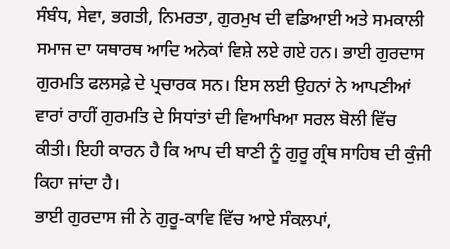ਸੰਬੰਧ, ਸੇਵਾ, ਭਗਤੀ, ਨਿਮਰਤਾ, ਗੁਰਮੁਖ ਦੀ ਵਡਿਆਈ ਅਤੇ ਸਮਕਾਲੀ ਸਮਾਜ ਦਾ ਯਥਾਰਥ ਆਦਿ ਅਨੇਕਾਂ ਵਿਸ਼ੇ ਲਏ ਗਏ ਹਨ। ਭਾਈ ਗੁਰਦਾਸ ਗੁਰਮਤਿ ਫਲਸਫ਼ੇ ਦੇ ਪ੍ਰਚਾਰਕ ਸਨ। ਇਸ ਲਈ ਉਹਨਾਂ ਨੇ ਆਪਣੀਆਂ ਵਾਰਾਂ ਰਾਹੀਂ ਗੁਰਮਤਿ ਦੇ ਸਿਧਾਂਤਾਂ ਦੀ ਵਿਆਖਿਆ ਸਰਲ ਬੋਲੀ ਵਿੱਚ ਕੀਤੀ। ਇਹੀ ਕਾਰਨ ਹੈ ਕਿ ਆਪ ਦੀ ਬਾਣੀ ਨੂੰ ਗੁਰੂ ਗ੍ਰੰਥ ਸਾਹਿਬ ਦੀ ਕੁੰਜੀ ਕਿਹਾ ਜਾਂਦਾ ਹੈ।
ਭਾਈ ਗੁਰਦਾਸ ਜੀ ਨੇ ਗੁਰੂ-ਕਾਵਿ ਵਿੱਚ ਆਏ ਸੰਕਲਪਾਂ,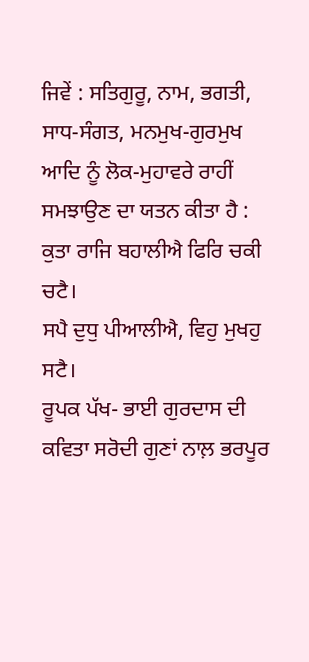ਜਿਵੇਂ : ਸਤਿਗੁਰੂ, ਨਾਮ, ਭਗਤੀ, ਸਾਧ-ਸੰਗਤ, ਮਨਮੁਖ-ਗੁਰਮੁਖ ਆਦਿ ਨੂੰ ਲੋਕ-ਮੁਹਾਵਰੇ ਰਾਹੀਂ ਸਮਝਾਉਣ ਦਾ ਯਤਨ ਕੀਤਾ ਹੈ :
ਕੁਤਾ ਰਾਜਿ ਬਹਾਲੀਐ ਫਿਰਿ ਚਕੀ ਚਟੈ।
ਸਪੈ ਦੁਧੁ ਪੀਆਲੀਐ, ਵਿਹੁ ਮੁਖਹੁ ਸਟੈ।
ਰੂਪਕ ਪੱਖ- ਭਾਈ ਗੁਰਦਾਸ ਦੀ ਕਵਿਤਾ ਸਰੋਦੀ ਗੁਣਾਂ ਨਾਲ਼ ਭਰਪੂਰ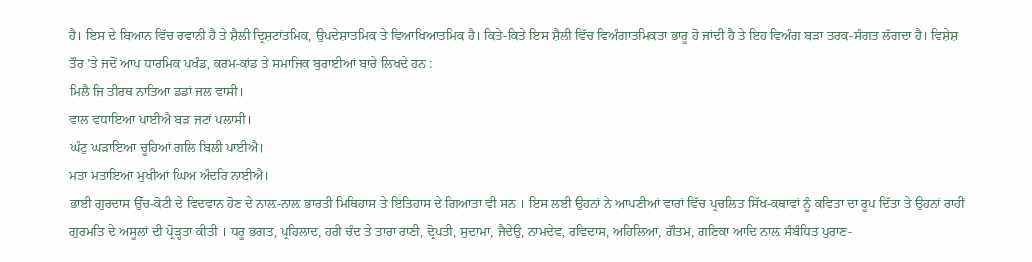ਹੈ। ਇਸ ਦੇ ਬਿਆਨ ਵਿੱਚ ਰਵਾਨੀ ਹੈ ਤੇ ਸ਼ੈਲੀ ਦ੍ਰਿਸ਼ਟਾਂਤਮਿਕ, ਉਪਦੇਸ਼ਾਤਮਿਕ ਤੇ ਵਿਆਖਿਆਤਮਿਕ ਹੈ। ਕਿਤੇ-ਕਿਤੇ ਇਸ ਸ਼ੈਲੀ ਵਿੱਚ ਵਿਅੰਗਾਤਮਿਕਤਾ ਭਾਰੂ ਹੋ ਜਾਂਦੀ ਹੈ ਤੇ ਇਹ ਵਿਅੰਗ ਬੜਾ ਤਰਕ-ਸੰਗਤ ਲੱਗਦਾ ਹੈ। ਵਿਸ਼ੇਸ਼ ਤੌਰ ’ਤੇ ਜਦੋਂ ਆਪ ਧਾਰਮਿਕ ਪਖੰਡ, ਕਰਮ-ਕਾਂਡ ਤੇ ਸਮਾਜਿਕ ਬੁਰਾਈਆਂ ਬਾਰੇ ਲਿਖਦੇ ਹਨ :
ਮਿਲੈ ਜਿ ਤੀਰਥ ਨਾਤਿਆ ਡਡਾਂ ਜਲ ਵਾਸੀ।
ਵਾਲ ਵਧਾਇਆ ਪਾਈਐ ਬੜ ਜਟਾਂ ਪਲਾਸੀ।
ਘੰਟੁ ਘੜਾਇਆ ਚੂਹਿਆਂ ਗਲਿ ਬਿਲੀ ਪਾਈਐ।
ਮਤਾ ਮਤਾਇਆ ਮੁਖੀਆਂ ਘਿਅ ਅੰਦਰਿ ਨਾਈਐ।
ਭਾਈ ਗੁਰਦਾਸ ਉੱਚ-ਕੋਟੀ ਦੇ ਵਿਦਵਾਨ ਹੋਣ ਦੇ ਨਾਲ਼-ਨਾਲ਼ ਭਾਰਤੀ ਮਿਥਿਹਾਸ ਤੇ ਇਤਿਹਾਸ ਦੇ ਗਿਆਤਾ ਵੀ ਸਨ । ਇਸ ਲਈ ਉਹਨਾਂ ਨੇ ਆਪਣੀਆਂ ਵਾਰਾਂ ਵਿੱਚ ਪ੍ਰਚਲਿਤ ਸਿੱਖ-ਕਥਾਵਾਂ ਨੂੰ ਕਵਿਤਾ ਦਾ ਰੂਪ ਦਿੱਤਾ ਤੇ ਉਹਨਾਂ ਰਾਹੀਂ ਗੁਰਮਤਿ ਦੇ ਅਸੂਲਾਂ ਦੀ ਪ੍ਰੋੜ੍ਹਤਾ ਕੀਤੀ । ਧਰੂ ਭਗਤ, ਪ੍ਰਹਿਲਾਦ, ਹਰੀ ਚੰਦ ਤੇ ਤਾਰਾ ਰਾਣੀ, ਦ੍ਰੋਪਤੀ, ਸੁਦਾਮਾ, ਜੈਦੇਉ, ਨਾਮਦੇਵ, ਰਵਿਦਾਸ, ਅਹਿਲਿਆ, ਗੌਤਮ, ਗਣਿਕਾ ਆਦਿ ਨਾਲ਼ ਸੰਬੰਧਿਤ ਪੁਰਾਣ-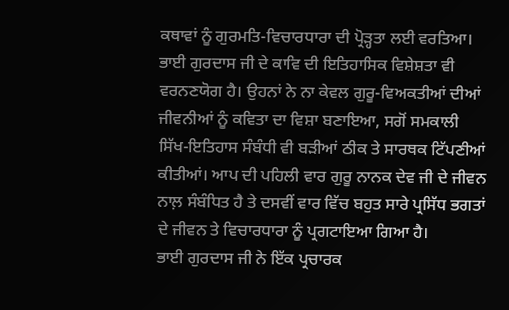ਕਥਾਵਾਂ ਨੂੰ ਗੁਰਮਤਿ-ਵਿਚਾਰਧਾਰਾ ਦੀ ਪ੍ਰੋੜ੍ਹਤਾ ਲਈ ਵਰਤਿਆ।
ਭਾਈ ਗੁਰਦਾਸ ਜੀ ਦੇ ਕਾਵਿ ਦੀ ਇਤਿਹਾਸਿਕ ਵਿਸ਼ੇਸ਼ਤਾ ਵੀ ਵਰਨਣਯੋਗ ਹੈ। ਉਹਨਾਂ ਨੇ ਨਾ ਕੇਵਲ ਗੁਰੂ-ਵਿਅਕਤੀਆਂ ਦੀਆਂ ਜੀਵਨੀਆਂ ਨੂੰ ਕਵਿਤਾ ਦਾ ਵਿਸ਼ਾ ਬਣਾਇਆ, ਸਗੋਂ ਸਮਕਾਲੀ ਸਿੱਖ-ਇਤਿਹਾਸ ਸੰਬੰਧੀ ਵੀ ਬੜੀਆਂ ਠੀਕ ਤੇ ਸਾਰਥਕ ਟਿੱਪਣੀਆਂ ਕੀਤੀਆਂ। ਆਪ ਦੀ ਪਹਿਲੀ ਵਾਰ ਗੁਰੂ ਨਾਨਕ ਦੇਵ ਜੀ ਦੇ ਜੀਵਨ ਨਾਲ਼ ਸੰਬੰਧਿਤ ਹੈ ਤੇ ਦਸਵੀਂ ਵਾਰ ਵਿੱਚ ਬਹੁਤ ਸਾਰੇ ਪ੍ਰਸਿੱਧ ਭਗਤਾਂ ਦੇ ਜੀਵਨ ਤੇ ਵਿਚਾਰਧਾਰਾ ਨੂੰ ਪ੍ਰਗਟਾਇਆ ਗਿਆ ਹੈ।
ਭਾਈ ਗੁਰਦਾਸ ਜੀ ਨੇ ਇੱਕ ਪ੍ਰਚਾਰਕ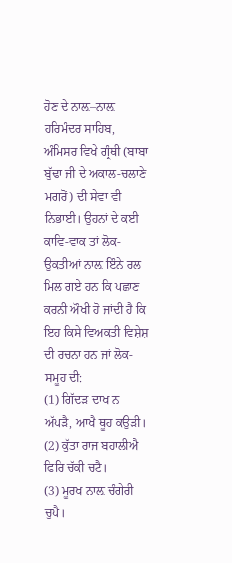ਹੋਣ ਦੇ ਨਾਲ਼–ਨਾਲ਼ ਹਰਿਮੰਦਰ ਸਾਹਿਬ, ਅੰਮਿਸਰ ਵਿਖੇ ਗ੍ਰੰਥੀ (ਬਾਬਾ ਬੁੱਢਾ ਜੀ ਦੇ ਅਕਾਲ-ਚਲਾਣੇ ਮਗਰੋਂ) ਦੀ ਸੇਵਾ ਵੀ ਨਿਭਾਈ। ਉਹਨਾਂ ਦੇ ਕਈ ਕਾਵਿ-ਵਾਕ ਤਾਂ ਲੋਕ-ਉਕਤੀਆਂ ਨਾਲ਼ ਇੰਨੇ ਰਲ ਮਿਲ ਗਏ ਹਨ ਕਿ ਪਛਾਣ ਕਰਨੀ ਔਖੀ ਹੋ ਜਾਂਦੀ ਹੈ ਕਿ ਇਹ ਕਿਸੇ ਵਿਅਕਤੀ ਵਿਸ਼ੇਸ਼ ਦੀ ਰਚਨਾ ਹਨ ਜਾਂ ਲੋਕ-ਸਮੂਹ ਦੀ:
(1) ਗਿੱਦੜ ਦਾਖ ਨ ਅੱਪੜੈ, ਆਖੈ ਥੂਹ ਕਉੜੀ।
(2) ਕੁੱਤਾ ਰਾਜ ਬਹਾਲੀਐ ਫਿਰਿ ਚੱਕੀ ਚਟੈ।
(3) ਮੂਰਖ ਨਾਲ਼ ਚੰਗੇਰੀ ਚੁਪੈ।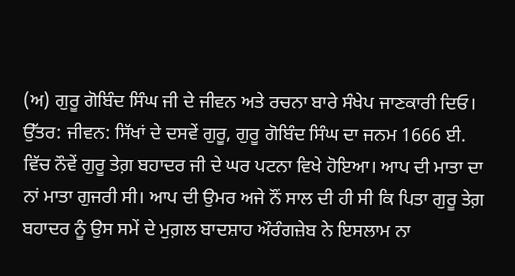(ਅ) ਗੁਰੂ ਗੋਬਿੰਦ ਸਿੰਘ ਜੀ ਦੇ ਜੀਵਨ ਅਤੇ ਰਚਨਾ ਬਾਰੇ ਸੰਖੇਪ ਜਾਣਕਾਰੀ ਦਿਓ।
ਉੱਤਰ: ਜੀਵਨ: ਸਿੱਖਾਂ ਦੇ ਦਸਵੇਂ ਗੁਰੂ, ਗੁਰੂ ਗੋਬਿੰਦ ਸਿੰਘ ਦਾ ਜਨਮ 1666 ਈ. ਵਿੱਚ ਨੌਵੇਂ ਗੁਰੂ ਤੇਗ਼ ਬਹਾਦਰ ਜੀ ਦੇ ਘਰ ਪਟਨਾ ਵਿਖੇ ਹੋਇਆ। ਆਪ ਦੀ ਮਾਤਾ ਦਾ ਨਾਂ ਮਾਤਾ ਗੁਜਰੀ ਸੀ। ਆਪ ਦੀ ਉਮਰ ਅਜੇ ਨੌਂ ਸਾਲ ਦੀ ਹੀ ਸੀ ਕਿ ਪਿਤਾ ਗੁਰੂ ਤੇਗ਼ ਬਹਾਦਰ ਨੂੰ ਉਸ ਸਮੇਂ ਦੇ ਮੁਗ਼ਲ ਬਾਦਸ਼ਾਹ ਔਰੰਗਜ਼ੇਬ ਨੇ ਇਸਲਾਮ ਨਾ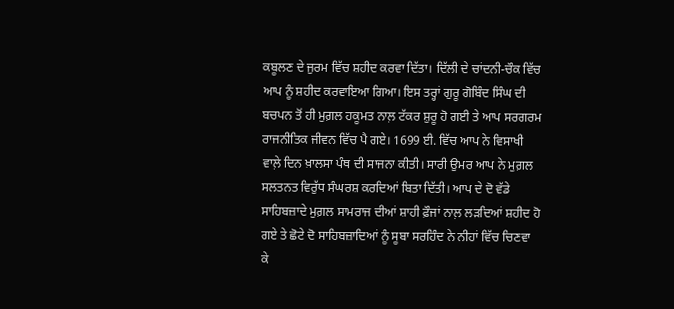ਕਬੂਲਣ ਦੇ ਜੁਰਮ ਵਿੱਚ ਸ਼ਹੀਦ ਕਰਵਾ ਦਿੱਤਾ। ਦਿੱਲੀ ਦੇ ਚਾਂਦਨੀ-ਚੌਕ ਵਿੱਚ ਆਪ ਨੂੰ ਸ਼ਹੀਦ ਕਰਵਾਇਆ ਗਿਆ। ਇਸ ਤਰ੍ਹਾਂ ਗੁਰੂ ਗੋਬਿੰਦ ਸਿੰਘ ਦੀ ਬਚਪਨ ਤੋਂ ਹੀ ਮੁਗ਼ਲ ਹਕੂਮਤ ਨਾਲ਼ ਟੱਕਰ ਸ਼ੁਰੂ ਹੋ ਗਈ ਤੇ ਆਪ ਸਰਗਰਮ ਰਾਜਨੀਤਿਕ ਜੀਵਨ ਵਿੱਚ ਪੈ ਗਏ। 1699 ਈ. ਵਿੱਚ ਆਪ ਨੇ ਵਿਸਾਖੀ ਵਾਲ਼ੇ ਦਿਨ ਖ਼ਾਲਸਾ ਪੰਥ ਦੀ ਸਾਜਨਾ ਕੀਤੀ। ਸਾਰੀ ਉਮਰ ਆਪ ਨੇ ਮੁਗ਼ਲ ਸਲਤਨਤ ਵਿਰੁੱਧ ਸੰਘਰਸ਼ ਕਰਦਿਆਂ ਬਿਤਾ ਦਿੱਤੀ। ਆਪ ਦੇ ਦੋ ਵੱਡੇ ਸਾਹਿਬਜ਼ਾਦੇ ਮੁਗ਼ਲ ਸਾਮਰਾਜ ਦੀਆਂ ਸ਼ਾਹੀ ਫ਼ੌਜਾਂ ਨਾਲ਼ ਲੜਦਿਆਂ ਸ਼ਹੀਦ ਹੋ ਗਏ ਤੇ ਛੋਟੇ ਦੋ ਸਾਹਿਬਜ਼ਾਦਿਆਂ ਨੂੰ ਸੂਬਾ ਸਰਹਿੰਦ ਨੇ ਨੀਹਾਂ ਵਿੱਚ ਚਿਣਵਾ ਕੇ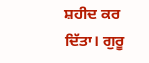ਸ਼ਹੀਦ ਕਰ ਦਿੱਤਾ। ਗੁਰੂ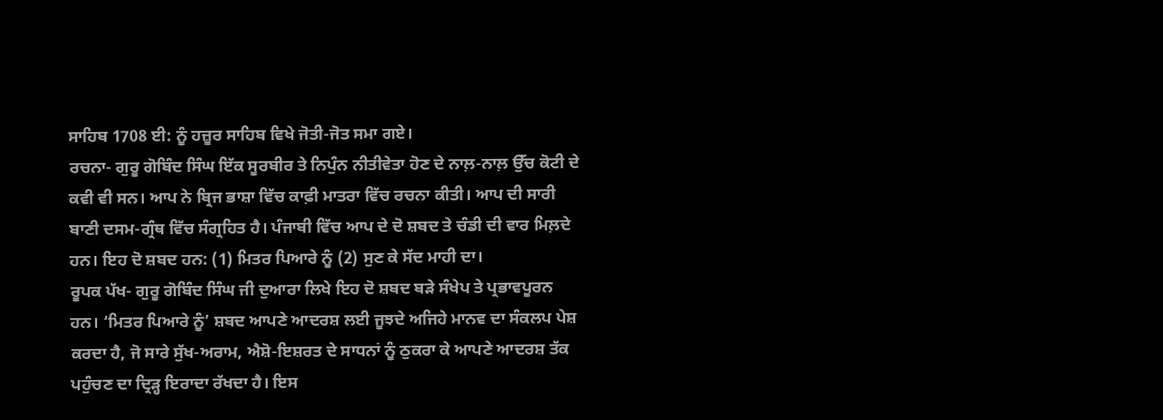ਸਾਹਿਬ 1708 ਈ: ਨੂੰ ਹਜ਼ੂਰ ਸਾਹਿਬ ਵਿਖੇ ਜੋਤੀ-ਜੋਤ ਸਮਾ ਗਏ।
ਰਚਨਾ- ਗੁਰੂ ਗੋਬਿੰਦ ਸਿੰਘ ਇੱਕ ਸੂਰਬੀਰ ਤੇ ਨਿਪੁੰਨ ਨੀਤੀਵੇਤਾ ਹੋਣ ਦੇ ਨਾਲ਼-ਨਾਲ਼ ਉੱਚ ਕੋਟੀ ਦੇ ਕਵੀ ਵੀ ਸਨ। ਆਪ ਨੇ ਬ੍ਰਿਜ ਭਾਸ਼ਾ ਵਿੱਚ ਕਾਫ਼ੀ ਮਾਤਰਾ ਵਿੱਚ ਰਚਨਾ ਕੀਤੀ। ਆਪ ਦੀ ਸਾਰੀ ਬਾਣੀ ਦਸਮ-ਗ੍ਰੰਥ ਵਿੱਚ ਸੰਗ੍ਰਹਿਤ ਹੈ। ਪੰਜਾਬੀ ਵਿੱਚ ਆਪ ਦੇ ਦੋ ਸ਼ਬਦ ਤੇ ਚੰਡੀ ਦੀ ਵਾਰ ਮਿਲ਼ਦੇ ਹਨ। ਇਹ ਦੋ ਸ਼ਬਦ ਹਨ: (1) ਮਿਤਰ ਪਿਆਰੇ ਨੂੰ (2) ਸੁਣ ਕੇ ਸੱਦ ਮਾਹੀ ਦਾ।
ਰੂਪਕ ਪੱਖ- ਗੁਰੂ ਗੋਬਿੰਦ ਸਿੰਘ ਜੀ ਦੁਆਰਾ ਲਿਖੇ ਇਹ ਦੋ ਸ਼ਬਦ ਬੜੇ ਸੰਖੇਪ ਤੇ ਪ੍ਰਭਾਵਪੂਰਨ ਹਨ। ‘ਮਿਤਰ ਪਿਆਰੇ ਨੂੰ’ ਸ਼ਬਦ ਆਪਣੇ ਆਦਰਸ਼ ਲਈ ਜੂਝਦੇ ਅਜਿਹੇ ਮਾਨਵ ਦਾ ਸੰਕਲਪ ਪੇਸ਼ ਕਰਦਾ ਹੈ, ਜੋ ਸਾਰੇ ਸੁੱਖ-ਅਰਾਮ, ਐਸ਼ੋ-ਇਸ਼ਰਤ ਦੇ ਸਾਧਨਾਂ ਨੂੰ ਠੁਕਰਾ ਕੇ ਆਪਣੇ ਆਦਰਸ਼ ਤੱਕ ਪਹੁੰਚਣ ਦਾ ਦ੍ਰਿੜ੍ਹ ਇਰਾਦਾ ਰੱਖਦਾ ਹੈ। ਇਸ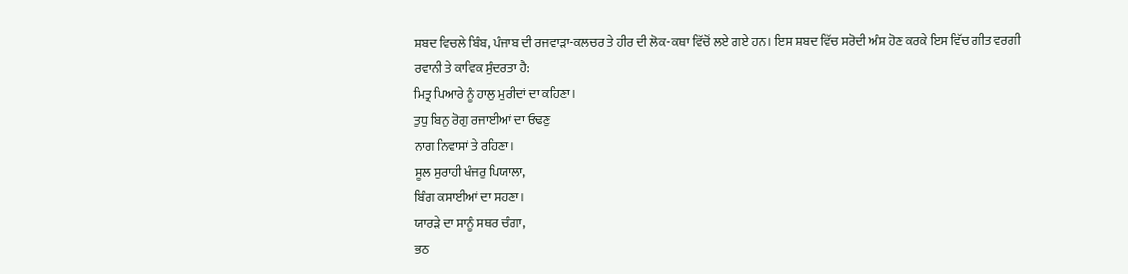ਸ਼ਬਦ ਵਿਚਲੇ ਬਿੰਬ, ਪੰਜਾਬ ਦੀ ਰਜਵਾੜਾ-ਕਲਚਰ ਤੇ ਹੀਰ ਦੀ ਲੋਕ-ਕਥਾ ਵਿੱਚੋਂ ਲਏ ਗਏ ਹਨ। ਇਸ ਸ਼ਬਦ ਵਿੱਚ ਸਰੋਦੀ ਅੰਸ਼ ਹੋਣ ਕਰਕੇ ਇਸ ਵਿੱਚ ਗੀਤ ਵਰਗੀ ਰਵਾਨੀ ਤੇ ਕਾਵਿਕ ਸੁੰਦਰਤਾ ਹੈ:
ਮਿਤ੍ਰ ਪਿਆਰੇ ਨੂੰ ਹਾਲੁ ਮੁਰੀਦਾਂ ਦਾ ਕਹਿਣਾ।
ਤੁਧੁ ਬਿਨੁ ਰੋਗੁ ਰਜਾਈਆਂ ਦਾ ਓਢਣੁ
ਨਾਗ ਨਿਵਾਸਾਂ ਤੇ ਰਹਿਣਾ।
ਸੂਲ ਸੁਰਾਹੀ ਖੰਜਰੁ ਪਿਯਾਲਾ,
ਬਿੰਗ ਕਸਾਈਆਂ ਦਾ ਸਹਣਾ।
ਯਾਰੜੇ ਦਾ ਸਾਨੂੰ ਸਥਰ ਚੰਗਾ,
ਭਠ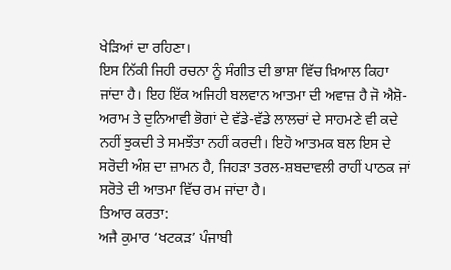ਖੇੜਿਆਂ ਦਾ ਰਹਿਣਾ।
ਇਸ ਨਿੱਕੀ ਜਿਹੀ ਰਚਨਾ ਨੂੰ ਸੰਗੀਤ ਦੀ ਭਾਸ਼ਾ ਵਿੱਚ ਖ਼ਿਆਲ ਕਿਹਾ ਜਾਂਦਾ ਹੈ। ਇਹ ਇੱਕ ਅਜਿਹੀ ਬਲਵਾਨ ਆਤਮਾ ਦੀ ਅਵਾਜ਼ ਹੈ ਜੋ ਐਸ਼ੋ-ਅਰਾਮ ਤੇ ਦੁਨਿਆਵੀ ਭੋਗਾਂ ਦੇ ਵੱਡੇ-ਵੱਡੇ ਲਾਲਚਾਂ ਦੇ ਸਾਹਮਣੇ ਵੀ ਕਦੇ ਨਹੀਂ ਝੁਕਦੀ ਤੇ ਸਮਝੌਤਾ ਨਹੀਂ ਕਰਦੀ। ਇਹੋ ਆਤਮਕ ਬਲ ਇਸ ਦੇ ਸਰੋਦੀ ਅੰਸ਼ ਦਾ ਜ਼ਾਮਨ ਹੈ, ਜਿਹੜਾ ਤਰਲ-ਸ਼ਬਦਾਵਲੀ ਰਾਹੀਂ ਪਾਠਕ ਜਾਂ ਸਰੋਤੇ ਦੀ ਆਤਮਾ ਵਿੱਚ ਰਮ ਜਾਂਦਾ ਹੈ।
ਤਿਆਰ ਕਰਤਾ:
ਅਜੈ ਕੁਮਾਰ ‘ਖਟਕੜ’ ਪੰਜਾਬੀ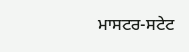ਮਾਸਟਰ-ਸਟੇਟ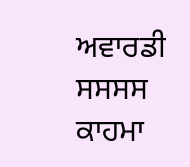ਅਵਾਰਡੀ ਸਸਸਸ ਕਾਹਮਾ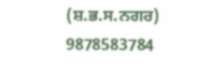(ਸ਼.ਭ.ਸ.ਨਗਰ) 9878583784